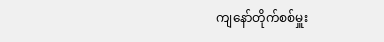ကျနော်တိုက်စစ်မှူး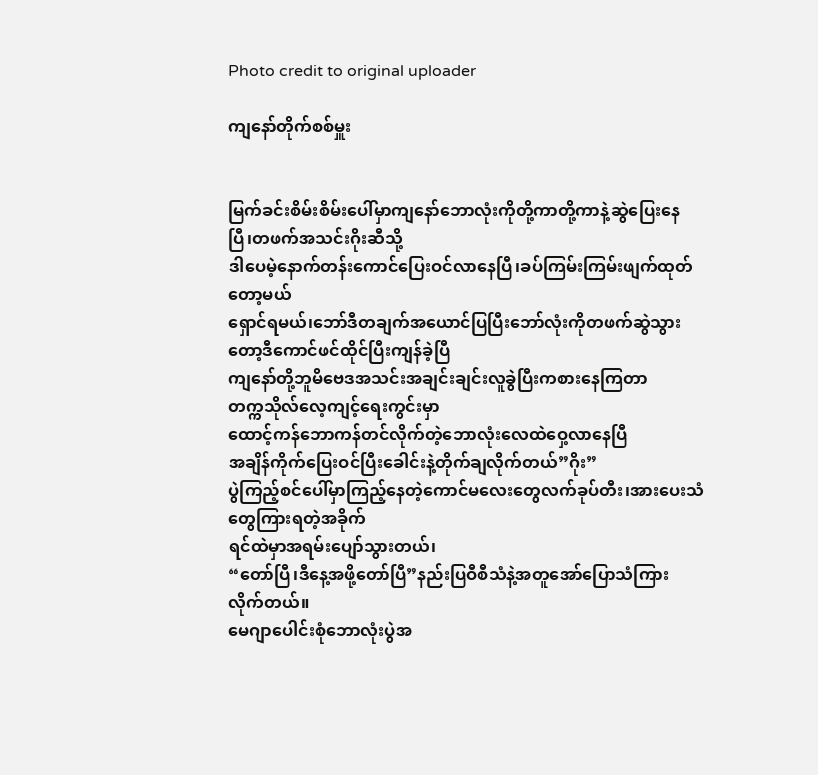Photo credit to original uploader

ကျနော်တိုက်စစ်မှူး


မြက်ခင်းစိမ်းစိမ်းပေါ်မှာကျနော်ဘောလုံးကိုတို့ကာတို့ကာနဲ့ဆွဲပြေးနေပြီ၊တဖက်အသင်းဂိုးဆီသို့
ဒါပေမဲ့နောက်တန်းကောင်ပြေးဝင်လာနေပြီ၊ခပ်ကြမ်းကြမ်းဖျက်ထုတ်တော့မယ်
ရှောင်ရမယ်၊ဘော်ဒီတချက်အယောင်ပြပြီးဘော်လုံးကိုတဖက်ဆွဲသွားတော့ဒီကောင်ဖင်ထိုင်ပြီးကျန်ခဲ့ပြီ
ကျနော်တို့ဘူမိဗေဒအသင်းအချင်းချင်းလူခွဲပြီးကစားနေကြတာ
တက္ကသိုလ်လေ့ကျင့်ရေးကွင်းမှာ
ထောင့်ကန်ဘောကန်တင်လိုက်တဲ့ဘောလုံးလေထဲဝှေ့လာနေပြီ
အချိန်ကိုက်ပြေးဝင်ပြီးခေါင်းနဲ့တိုက်ချလိုက်တယ်”ဂိုး”
ပွဲကြည့်စင်ပေါ်မှာကြည့်နေတဲ့ကောင်မလေးတွေလက်ခုပ်တီး၊အားပေးသံတွေကြားရတဲ့အခိုက်
ရင်ထဲမှာအရမ်းပျော်သွားတယ်၊
“တော်ပြီ၊ဒီနေ့အဖို့တော်ပြီ”နည်းပြဝီစီသံနဲ့အတူအော်ပြောသံကြားလိုက်တယ်။
မေဂျာပေါင်းစုံဘောလုံးပွဲအ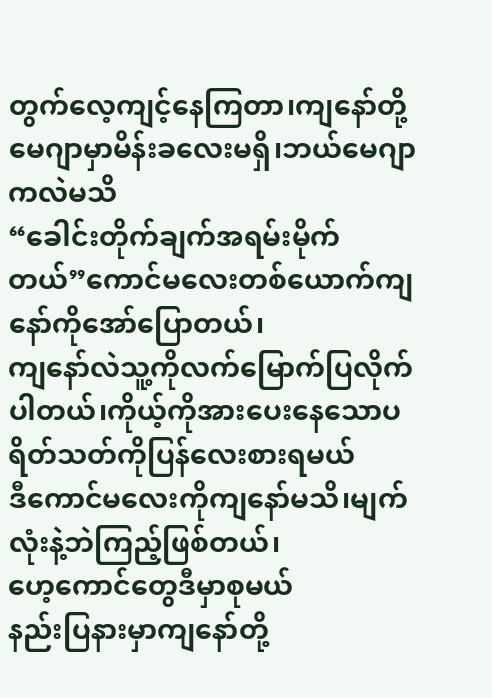တွက်လေ့ကျင့်နေကြတာ၊ကျနော်တို့မေဂျာမှာမိန်းခလေးမရှိ၊ဘယ်မေဂျာကလဲမသိ
“ခေါင်းတိုက်ချက်အရမ်းမိုက်တယ်”ကောင်မလေးတစ်ယောက်ကျနော်ကိုအော်ပြောတယ်၊
ကျနော်လဲသူ့ကိုလက်မြောက်ပြလိုက်ပါတယ်၊ကိုယ့်ကိုအားပေးနေသောပရိတ်သတ်ကိုပြန်လေးစားရမယ်
ဒီကောင်မလေးကိုကျနော်မသိ၊မျက်လုံးနဲ့ဘဲကြည့်ဖြစ်တယ်၊
ဟေ့ကောင်တွေဒီမှာစုမယ်
နည်းပြနားမှာကျနော်တို့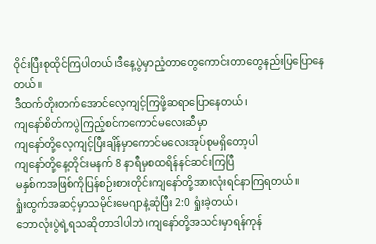ဝိုင်းပြီးစုထိုင်ကြပါတယ်၊ဒီနေ့ပွဲမှာညံ့တာတွေကောင်းတာတွေနည်းပြပြောနေတယ်။
ဒီထက်တိုးတက်အောင်လေ့ကျင့်ကြဖို့ဆရာပြောနေတယ်၊
ကျနော်စိတ်ကပွဲကြည့်စင်ကကောင်မလေးဆီမှာ
ကျနော်တို့လေ့ကျင့်ပြီးချိန်မှာကောင်မလေးအုပ်စုမရှိတော့ပါ
ကျနော်တို့နေ့တိုင်းမနက် 8 နာရီမှစထရိန်နင်ဆင်းကြပြီ
မနှစ်ကအဖြစ်ကိုပြန်စဉ်းစားတိုင်းကျနော်တို့အားလုံးရင်နာကြရတယ်။
ရှုံးထွက်အဆင့်မှာသမိုင်းမေဂျာနဲ့ဆုံပြီး 2:0 ရှုံးခဲ့တယ်၊
ဘောလုံးပွဲရဲ့ရသဆိုတာဒါပါဘဲ၊ကျနော်တို့အသင်းမှာရန်ကုန်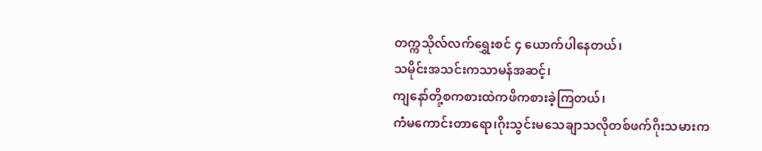တက္ကသိုလ်လက်ရွှေးစင် ၄ ယောက်ပါနေတယ်၊
သမိုင်းအသင်းကသာမန်အဆင့်၊
ကျနော်တို့စကစားထဲကဖိကစားခဲ့ကြတယ်၊
ကံမကောင်းတာရော၊ဂိုးသွင်းမသေချာသလိုတစ်ဖက်ဂိုးသမားက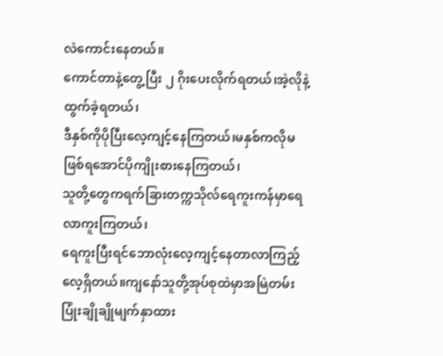လဲကောင်းနေတယ်။
ကောင်တာနဲ့တွေ့ပြီး ၂ ဂိုးပေးလိုက်ရတယ်၊အဲ့လိုနဲ့ထွက်ခဲ့ရတယ်၊
ဒီနှစ်ကိုပိုပြီးလေ့ကျင့်နေကြတယ်၊မနှစ်ကလိုမဖြစ်ရအောင်ပိုကျိုးစားနေကြတယ်၊
သူတို့တွေကရက်ခြားတက္ကသိုလ်ရေကူးကန်မှာရေလာကူးကြတယ်၊
ရေကူးပြီးရင်ဘောလုံးလေ့ကျင့်နေတာလာကြည့်လေ့ရှိတယ်။ကျနော်သူတို့အုပ်စုထဲမှာအမြဲတမ်းပြုံးချိုချိုမျက်နှာထား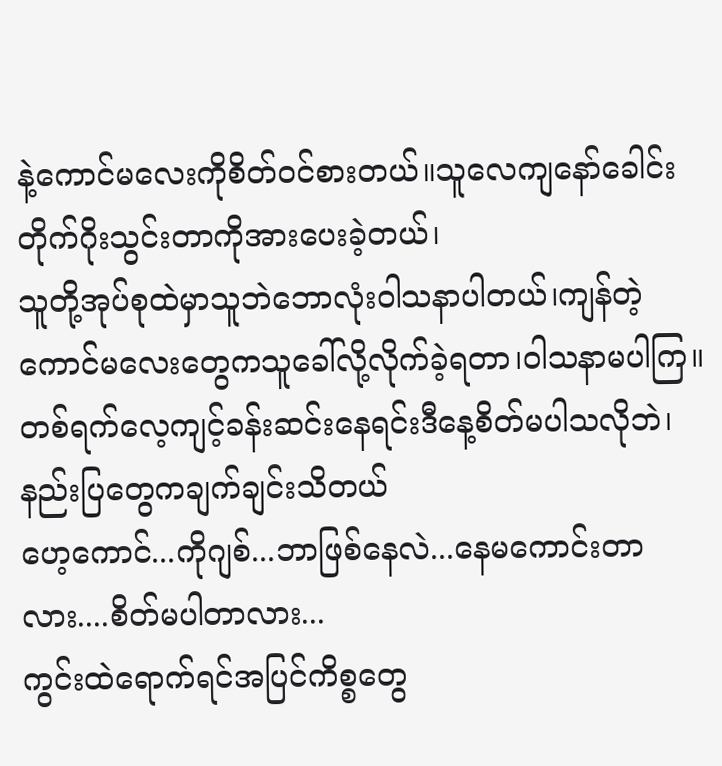နဲ့ကောင်မလေးကိုစိတ်ဝင်စားတယ်။သူလေကျနော်ခေါင်းတိုက်ဂိုးသွင်းတာကိုအားပေးခဲ့တယ်၊
သူတို့အုပ်စုထဲမှာသူဘဲဘောလုံးဝါသနာပါတယ်၊ကျန်တဲ့ကောင်မလေးတွေကသူခေါ်လို့လိုက်ခဲ့ရတာ၊ဝါသနာမပါကြ။
တစ်ရက်လေ့ကျင့်ခန်းဆင်းနေရင်းဒီနေ့စိတ်မပါသလိုဘဲ၊နည်းပြတွေကချက်ချင်းသိတယ်
ဟေ့ကောင်...ကိုဂျစ်...ဘာဖြစ်နေလဲ...နေမကောင်းတာလား....စိတ်မပါတာလား...
ကွင်းထဲရောက်ရင်အပြင်ကိစ္စတွေ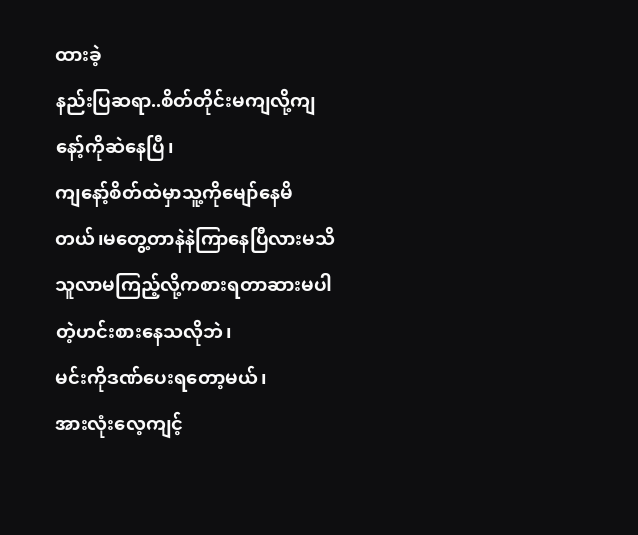ထားခဲ့
နည်းပြဆရာ..စိတ်တိုင်းမကျလို့ကျနော့်ကိုဆဲနေပြီ၊
ကျနော့်စိတ်ထဲမှာသူ့ကိုမျော်နေမိတယ်၊မတွေ့တာနဲနဲကြာနေပြီလားမသိ
သူလာမကြည့်လို့ကစားရတာဆားမပါတဲ့ဟင်းစားနေသလိုဘဲ၊
မင်းကိုဒဏ်ပေးရတော့မယ်၊
အားလုံးလေ့ကျင့်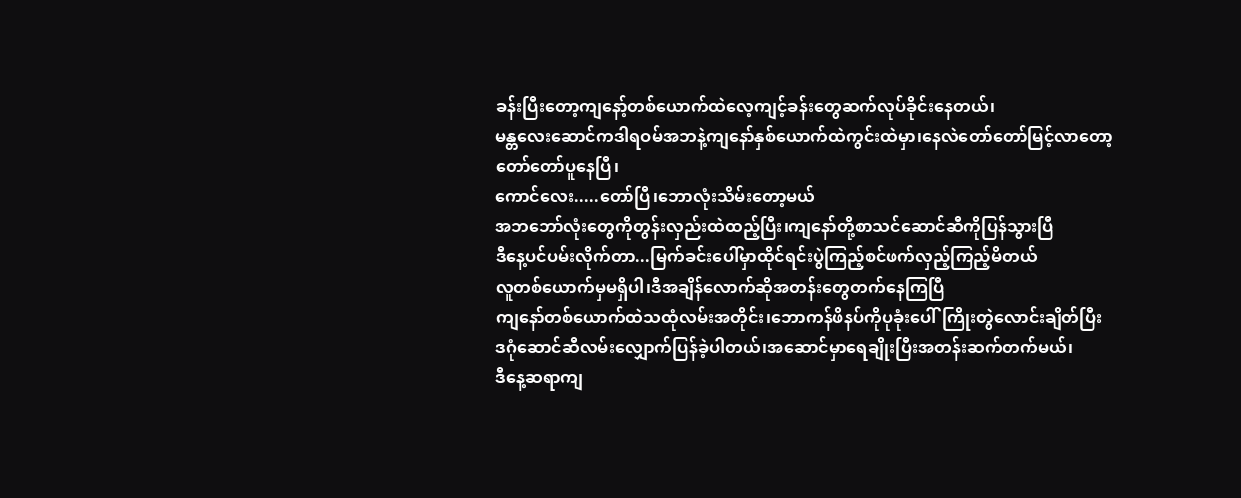ခန်းပြီးတော့ကျနော့်တစ်ယောက်ထဲလေ့ကျင့်ခန်းတွေဆက်လုပ်ခိုင်းနေတယ်၊
မန္တလေးဆောင်ကဒါရဝမ်အဘနဲ့ကျနော်နှစ်ယောက်ထဲကွင်းထဲမှာ၊နေလဲတော်တော်မြင့်လာတော့
တော်တော်ပူနေပြီ၊
ကောင်လေး.....တော်ပြီ၊ဘောလုံးသိမ်းတော့မယ်
အဘဘော်လုံးတွေကိုတွန်းလှည်းထဲထည့်ပြီး၊ကျနော်တို့စာသင်ဆောင်ဆီကိုပြန်သွားပြီ
ဒီနေ့ပင်ပမ်းလိုက်တာ...မြက်ခင်းပေါ်မှာထိုင်ရင်းပွဲကြည့်စင်ဖက်လှည့်ကြည့်မိတယ်
လူတစ်ယောက်မှမရှိပါ၊ဒီအချိန်လောက်ဆိုအတန်းတွေတက်နေကြပြီ
ကျနော်တစ်ယောက်ထဲသထုံလမ်းအတိုင်း၊ဘောကန်ဖိနပ်ကိုပုခုံးပေါ်ကြိုးတွဲလောင်းချိတ်ပြီး
ဒဂုံဆောင်ဆီလမ်းလျှောက်ပြန်ခဲ့ပါတယ်၊အဆောင်မှာရေချိုးပြီးအတန်းဆက်တက်မယ်၊
ဒီနေ့ဆရာကျ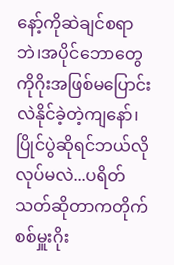နော့်ကိုဆဲချင်စရာဘဲ၊အပိုင်ဘောတွေကိုဂိုးအဖြစ်မပြောင်းလဲနိုင်ခဲ့တဲ့ကျနော်၊
ပြိုင်ပွဲဆိုရင်ဘယ်လိုလုပ်မလဲ...ပရိတ်သတ်ဆိုတာကတိုက်စစ်မှူးဂိုး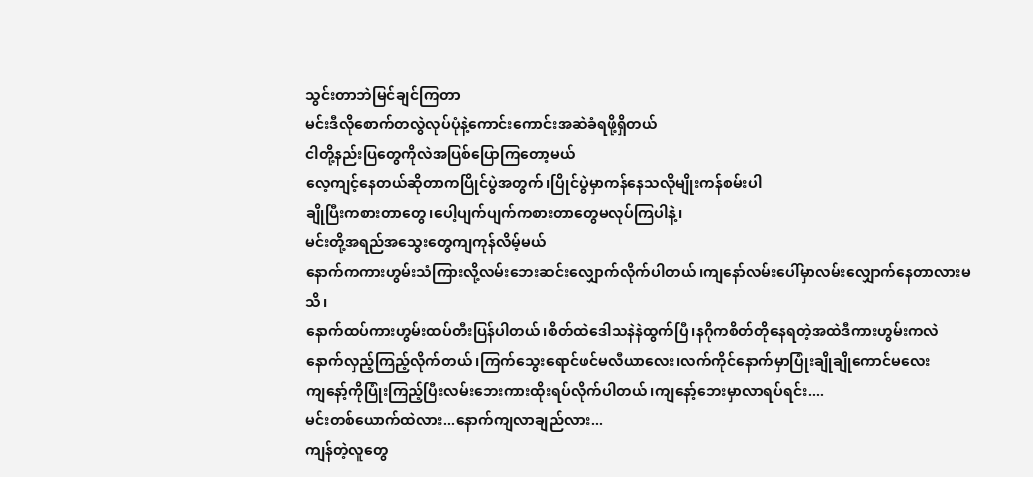သွင်းတာဘဲမြင်ချင်ကြတာ
မင်းဒီလိုစောက်တလွဲလုပ်ပုံနဲ့ကောင်းကောင်းအဆဲခံရဖို့ရှိတယ်
ငါတို့နည်းပြတွေကိုလဲအပြစ်ပြောကြတော့မယ်
လေ့ကျင့်နေတယ်ဆိုတာကပြိုင်ပွဲအတွက်၊ပြိုင်ပွဲမှာကန်နေသလိုမျိုးကန်စမ်းပါ
ချိုပြီးကစားတာတွေ၊ပေါ့ပျက်ပျက်ကစားတာတွေမလုပ်ကြပါနဲ့၊
မင်းတို့အရည်အသွေးတွေကျကုန်လိမ့်မယ်
နောက်ကကားဟွမ်းသံကြားလို့လမ်းဘေးဆင်းလျှောက်လိုက်ပါတယ်၊ကျနော်လမ်းပေါ်မှာလမ်းလျှောက်နေတာလားမသိ၊
နောက်ထပ်ကားဟွမ်းထပ်တီးပြန်ပါတယ်၊စိတ်ထဲဒေါသနဲနဲထွက်ပြီ၊နဂိုကစိတ်တိုနေရတဲ့အထဲဒီကားဟွမ်းကလဲ
နောက်လှည့်ကြည့်လိုက်တယ်၊ကြက်သွေးရောင်ဖင်မလီယာလေး၊လက်ကိုင်နောက်မှာပြုံးချိုချိုကောင်မလေး
ကျနော့်ကိုပြုံးကြည့်ပြီးလမ်းဘေးကားထိုးရပ်လိုက်ပါတယ်၊ကျနော့်ဘေးမှာလာရပ်ရင်း....
မင်းတစ်ယောက်ထဲလား...နောက်ကျလာချည်လား...
ကျန်တဲ့လူတွေ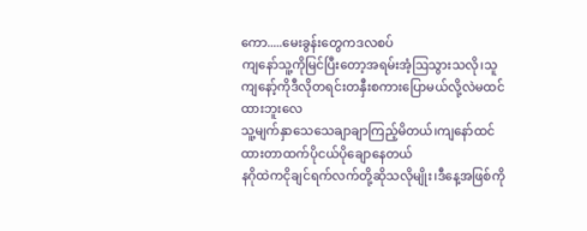ကော.....မေးခွန်းတွေကဒလစပ်
ကျနော်သူ့ကိုမြင်ပြီးတော့အရမ်းအံ့ဩသွားသလို၊သူကျနော့်ကိုဒီလိုတရင်းတနှီးစကားပြောမယ်လို့လဲမထင်ထားဘူးလေ
သူ့မျက်နှာသေသေချာချာကြည့်မိတယ်၊ကျနော်ထင်ထားတာထက်ပိုငယ်ပိုချောနေတယ်
နဂိုထဲကငိုချင်ရက်လက်တို့ဆိုသလိုမျိုး၊ဒီနေ့အဖြစ်ကို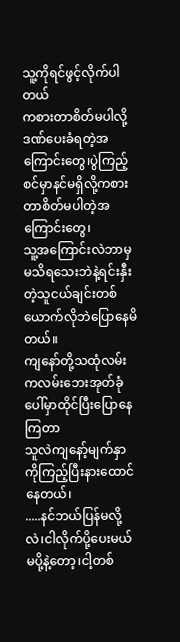သူ့ကိုရင်ဖွင့်လိုက်ပါတယ်
ကစားတာစိတ်မပါလို့ဒဏ်ပေးခံရတဲ့အကြောင်းတွေ၊ပွဲကြည့်စင်မှာနင်မရှိလို့ကစားတာစိတ်မပါတဲ့အကြောင်းတွေ၊
သူ့အကြောင်းလဲဘာမှမသိရသေးဘဲနဲ့ရင်းနှီးတဲ့သူငယ်ချင်းတစ်ယောက်လိုဘဲပြောနေမိတယ်။
ကျနော်တို့သထုံလမ်းကလမ်းဘေးအုတ်ခုံပေါ်မှာထိုင်ပြီးပြောနေကြတာ
သူလဲကျနော့်မျက်နှာကိုကြည့်ပြီးနားထောင်နေတယ်၊
.....နင်ဘယ်ပြန်မလို့လဲ၊ငါလိုက်ပို့ပေးမယ်
မပို့နဲ့တော့၊ငါ့တစ်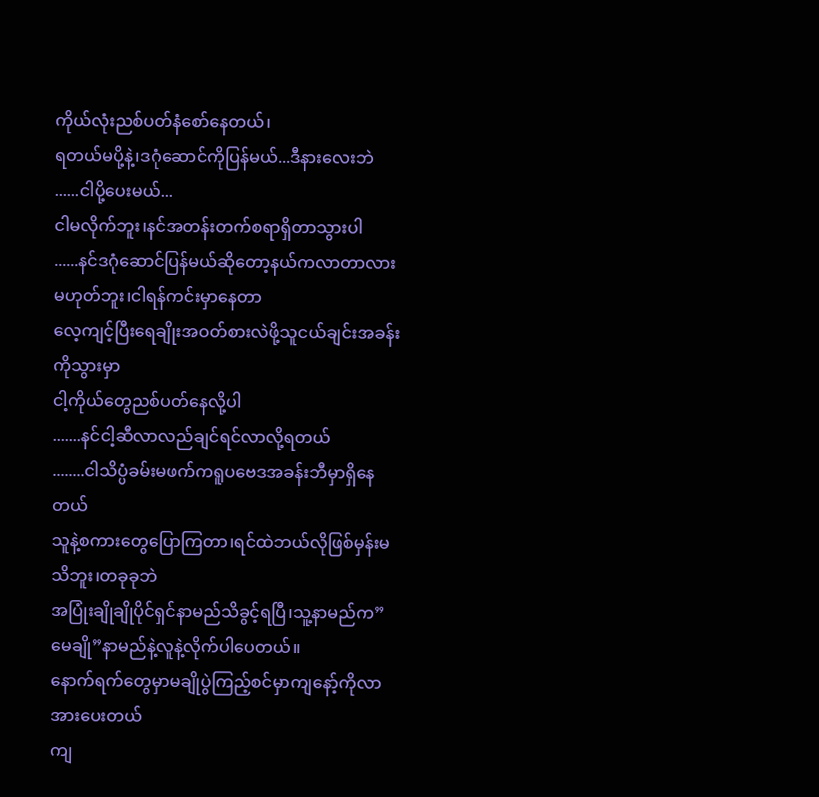ကိုယ်လုံးညစ်ပတ်နံစော်နေတယ်၊
ရတယ်မပို့နဲ့၊ဒဂုံဆောင်ကိုပြန်မယ်...ဒီနားလေးဘဲ
......ငါပို့ပေးမယ်...
ငါမလိုက်ဘူး၊နင်အတန်းတက်စရာရှိတာသွားပါ
......နင်ဒဂုံဆောင်ပြန်မယ်ဆိုတော့နယ်ကလာတာလား
မဟုတ်ဘူး၊ငါရန်ကင်းမှာနေတာ
လေ့ကျင့်ပြီးရေချိုးအဝတ်စားလဲဖို့သူငယ်ချင်းအခန်းကိုသွားမှာ
ငါ့ကိုယ်တွေညစ်ပတ်နေလို့ပါ
.......နင်ငါ့ဆီလာလည်ချင်ရင်လာလို့ရတယ်
........ငါသိပ္ပံခမ်းမဖက်ကရူပဗေဒအခန်းဘီမှာရှိနေတယ်
သူနဲ့စကားတွေပြောကြတာ၊ရင်ထဲဘယ်လိုဖြစ်မှန်းမသိဘူး၊တခုခုဘဲ
အပြုံးချိုချိုပိုင်ရှင်နာမည်သိခွင့်ရပြီ၊သူ့နာမည်က”မေချို”နာမည်နဲ့လူနဲ့လိုက်ပါပေတယ်။
နောက်ရက်တွေမှာမချိုပွဲကြည့်စင်မှာကျနော့်ကိုလာအားပေးတယ်
ကျ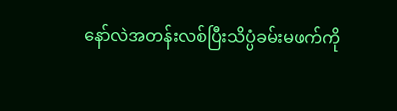နော်လဲအတန်းလစ်ပြီးသိပ္ပံခမ်းမဖက်ကို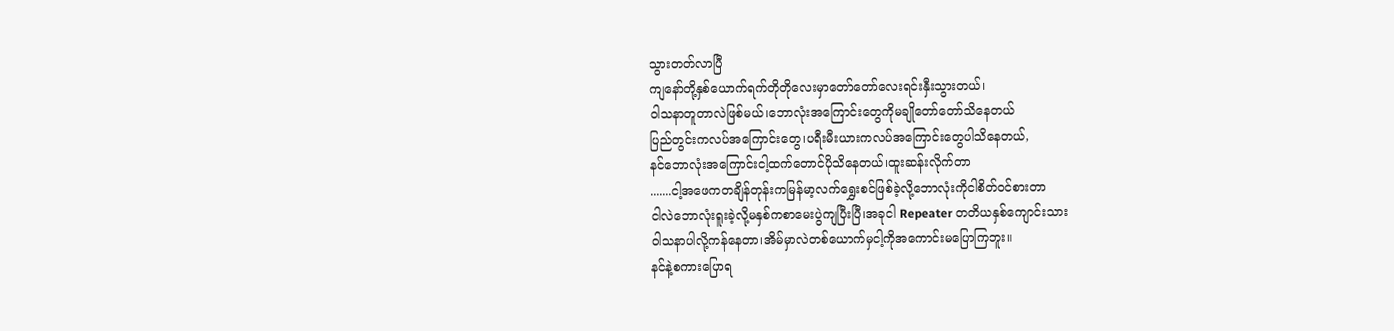သွားတတ်လာပြီ
ကျနော်တို့နှစ်ယောက်ရက်တိုတိုလေးမှာတော်တော်လေးရင်းနှီးသွားတယ်၊
ဝါသနာတူတာလဲဖြစ်မယ်၊ဘောလုံးအကြောင်းတွေကိုမချိုတော်တော်သိနေတယ်
ပြည်တွင်းကလပ်အကြောင်းတွေ၊ပရီးမီးယားကလပ်အကြောင်းတွေပါသိနေတယ်,
နင်ဘောလုံးအကြောင်းငါ့ထက်တောင်ပိုသိနေတယ်၊ထူးဆန်းလိုက်တာ
.......ငါ့အဖေကတချိန်တုန်းကမြန်မာ့လက်ရွှေးစင်ဖြစ်ခဲ့လို့ဘောလုံးကိုငါစိတ်ဝင်စားတာ
ငါလဲဘောလုံးရူးခဲ့လို့မနှစ်ကစာမေးပွဲကျပြီးပြီ၊အခုငါ Repeater တတိယနှစ်ကျောင်းသား
ဝါသနာပါလို့ကန်နေတာ၊အိမ်မှာလဲတစ်ယောက်မှငါ့ကိုအကောင်းမပြောကြဘူး။
နင်နဲ့စကားပြောရ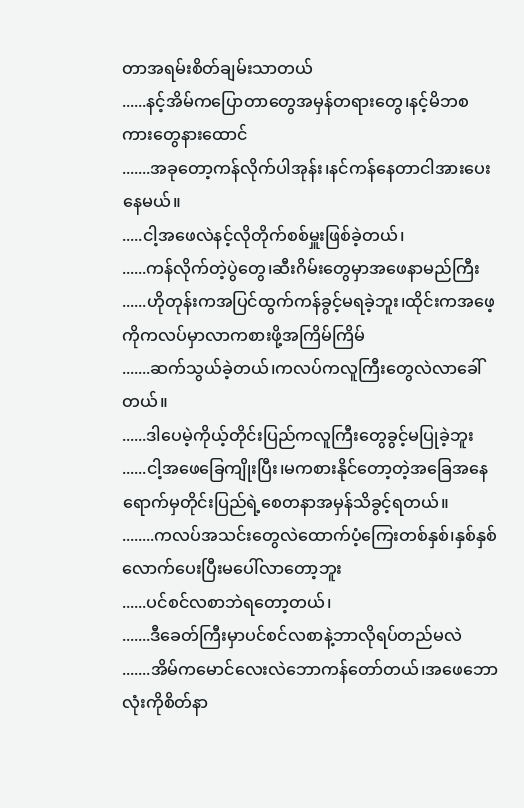တာအရမ်းစိတ်ချမ်းသာတယ်
......နင့်အိမ်ကပြောတာတွေအမှန်တရားတွေ၊နင့်မိဘစကားတွေနားထောင်
.......အခုတော့ကန်လိုက်ပါအုန်း၊နင်ကန်နေတာငါအားပေးနေမယ်။
.....ငါ့အဖေလဲနင့်လိုတိုက်စစ်မှူးဖြစ်ခဲ့တယ်၊
......ကန်လိုက်တဲ့ပွဲတွေ၊ဆီးဂိမ်းတွေမှာအဖေနာမည်ကြီး
......ဟိုတုန်းကအပြင်ထွက်ကန်ခွင့်မရခဲ့ဘူး၊ထိုင်းကအဖေ့ကိုကလပ်မှာလာကစားဖို့အကြိမ်ကြိမ်
.......ဆက်သွယ်ခဲ့တယ်၊ကလပ်ကလူကြီးတွေလဲလာခေါ်တယ်။
......ဒါပေမဲ့ကိုယ့်တိုင်းပြည်ကလူကြီးတွေခွင့်မပြုခဲ့ဘူး
......ငါ့အဖေခြေကျိုးပြီး၊မကစားနိုင်တော့တဲ့အခြေအနေရောက်မှတိုင်းပြည်ရဲ့စေတနာအမှန်သိခွင့်ရတယ်။
........ကလပ်အသင်းတွေလဲထောက်ပံ့ကြေးတစ်နှစ်၊နှစ်နှစ်လောက်ပေးပြီးမပေါ်လာတော့ဘူး
......ပင်စင်လစာဘဲရတော့တယ်၊
.......ဒီခေတ်ကြီးမှာပင်စင်လစာနဲ့ဘာလိုရပ်တည်မလဲ
.......အိမ်ကမောင်လေးလဲဘောကန်တော်တယ်၊အဖေဘောလုံးကိုစိတ်နာ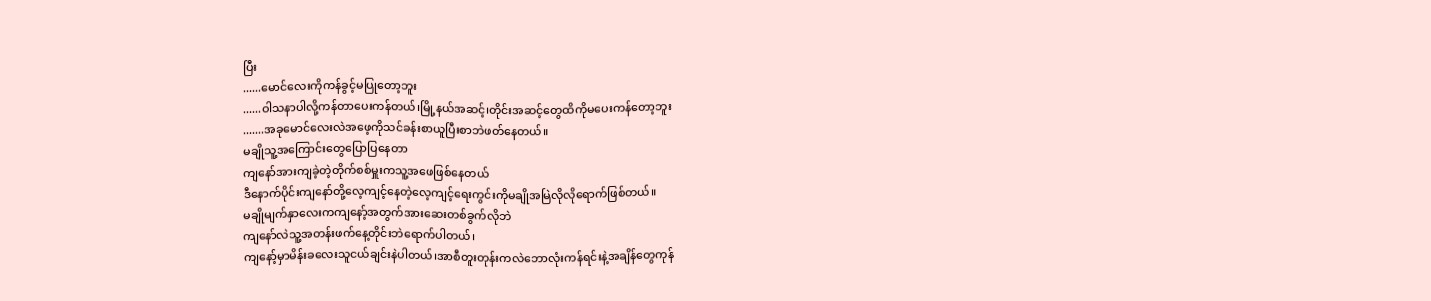ပြီး
......မောင်လေးကိုကန်ခွင့်မပြုတော့ဘူး
......ဝါသနာပါလို့ကန်တာပေးကန်တယ်၊မြို့နယ်အဆင့်၊တိုင်းအဆင့်တွေထိကိုမပေးကန်တော့ဘူး
.......အခုမောင်လေးလဲအဖေ့ကိုသင်ခန်းစာယူပြီးစာဘဲဖတ်နေတယ်။
မချိုသူ့အကြောင်းတွေပြောပြနေတာ
ကျနော်အားကျခဲ့တဲ့တိုက်စစ်မှူးကသူ့အဖေဖြစ်နေတယ်
ဒီနောက်ပိုင်းကျနော်တို့လေ့ကျင့်နေတဲ့လေ့ကျင့်ရေးကွင်းကိုမချိုအမြဲလိုလိုရောက်ဖြစ်တယ်။
မချိုမျက်နှာလေးကကျနော့်အတွက်အားဆေးတစ်ခွက်လိုဘဲ
ကျနော်လဲသူ့အတန်းဖက်နေ့တိုင်းဘဲရောက်ပါတယ်၊
ကျနော့်မှာမိန်းခလေးသူငယ်ချင်းနဲပါတယ်၊အာစီတူးတုန်းကလဲဘောလုံးကန်ရင်းနဲ့အချိန်တွေကုန်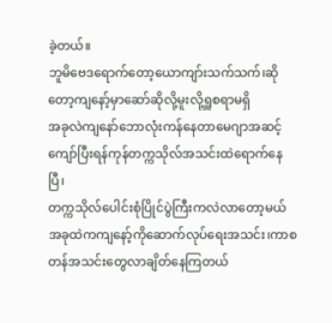ခဲ့တယ်။
ဘူမိဗေဒရောက်တော့ယောကျာ်းသက်သက်၊ဆိုတော့ကျနော့်မှာဆော်ဆိုလို့မူးလို့ရှူစရာမရှိ
အခုလဲကျနော်ဘောလုံးကန်နေတာမေဂျာအဆင့်ကျော်ပြီးရန်ကုန်တက္ကသိုလ်အသင်းထဲရောက်နေပြီ၊
တက္ကသိုလ်ပေါင်းစုံပြိုင်ပွဲကြီးကလဲလာတော့မယ်
အခုထဲကကျနော့်ကိုဆောက်လုပ်ရေးအသင်း၊ကာစတန်အသင်းတွေလာချိတ်နေကြတယ်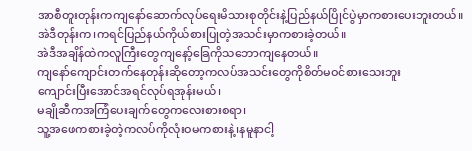အာစီတူးတုန်းကကျနော်ဆောက်လုပ်ရေးမိသားစုတိုင်းနဲ့ပြည်နယ်ပြိုင်ပွဲမှာကစားပေးဘူးတယ်။
အဲဒီတုန်းက၊ကရင်ပြည်နယ်ကိုယ်စားပြုတဲ့အသင်းမှာကစားခဲ့တယ်။
အဲဒီအချိန်ထဲကလူကြီးတွေကျနော့်ခြေကိုသဘောကျနေတယ်။
ကျနော်ကျောင်းတက်နေတုန်းဆိုတော့ကလပ်အသင်းတွေကိုစိတ်မဝင်စားသေးဘူး
ကျောင်းပြီးအောင်အရင်လုပ်ရအုန်းမယ်၊
မချိုဆီကအကြံပေးချက်တွေကလေးစားစရာ၊
သူ့အဖေကစားခဲ့တဲ့ကလပ်ကိုလုံးဝမကစားနဲ့၊နမူနာငါ့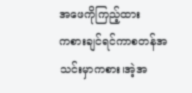အဖေကိုကြည့်ထား
ကစားချင်ရင်ကာစတန်အသင်းမှာကစား၊အဲ့အ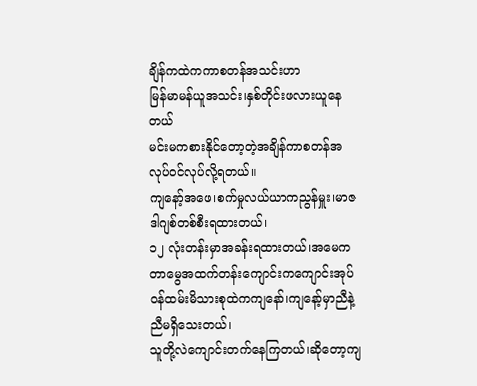ချိန်ကထဲကကာစတန်အသင်းဟာ
မြန်မာမန်ယူအသင်း၊နှစ်တိုင်းဖလားယူနေတယ်
မင်းမကစားနိုင်တော့တဲ့အချိန်ကာစတန်အလုပ်ဝင်လုပ်လို့ရတယ်။
ကျနော့်အဖေ၊စက်မှုလယ်ယာကညွန်မှူး၊မာဇဒါဂျစ်တစ်စီးရထားတယ်၊
၁၂ လုံးတန်းမှာအခန်းရထားတယ်၊အမေကတာမွေအထက်တန်းကျောင်းကကျောင်းအုပ်
ဝန်ထမ်းမိသားစုထဲကကျနော်၊ကျနော့်မှာညီနဲ့ညီမရှိသေးတယ်၊
သူတို့လဲကျောင်းတက်နေကြတယ်၊ဆိုတော့ကျ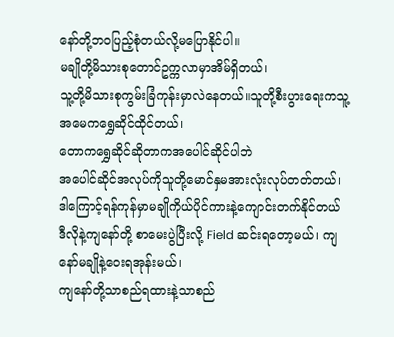နော်တို့ဘဝပြည့်စုံတယ်လို့မပြောနိုင်ပါ။
မချိုတို့မိသားစုတောင်ဥက္ကလာမှာအိမ်ရှိတယ်၊
သူ့တို့မိသားစုကွမ်းခြံကုန်းမှာလဲနေတယ်။သူတို့စီးပွားရေးကသူ့အမေကရွှေဆိုင်ထိုင်တယ်၊
တောကရွှေဆိုင်ဆိုတာကအပေါင်ဆိုင်ပါဘဲ
အပေါင်ဆိုင်အလုပ်ကိုသူတို့မောင်နှမအားလုံးလုပ်တတ်တယ်၊
ဒါကြောင့်ရန်ကုန်မှာမချိုကိုယ်ပိုင်ကားနဲ့ကျောင်းတက်နိုင်တယ်
ဒီလိုနဲ့ကျနော်တို့ စာမေးပွဲပြီးလို့ Field ဆင်းရတော့မယ်၊ ကျနော်မချိုနဲ့ဝေးရအုန်းမယ်၊
ကျနော်တို့သာစည်ရထားနဲ့သာစည်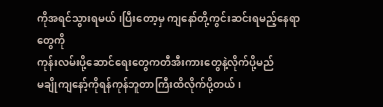ကိုအရင်သွားရမယ်၊ပြီးတော့မှ ကျနော်တို့ကွင်းဆင်းရမည့်နေရာတွေကို
ကုန်းလမ်းပို့ဆောင်ရေးတွေကတီအီးကားတွေနဲ့လိုက်ပို့မည်
မချိုကျနော့်ကိုရန်ကုန်ဘူတာကြီးထိလိုက်ပို့တယ်၊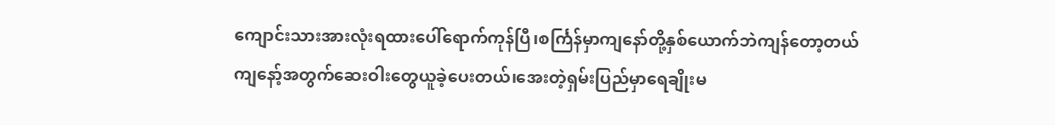ကျောင်းသားအားလုံးရထားပေါ်ရောက်ကုန်ပြီ၊စင်္ကြန်မှာကျနော်တို့နှစ်ယောက်ဘဲကျန်တော့တယ်
ကျနော့်အတွက်ဆေးဝါးတွေယူခဲ့ပေးတယ်၊အေးတဲ့ရှမ်းပြည်မှာရေချိုးမ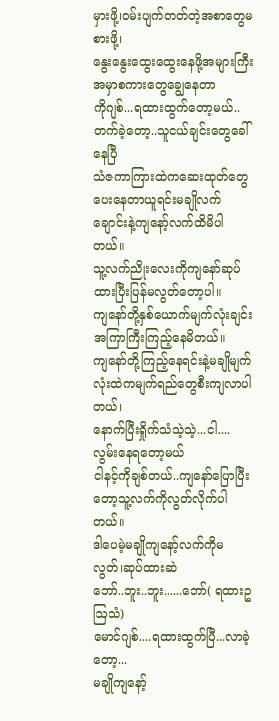မှားဖို့၊ဝမ်းပျက်တတ်တဲ့အစာတွေမစားဖို့၊
နွေးနွေးထွေးထွေးနေဖို့အများကြီးအမှာစကားတွေချွေနေတာ
ကိုဂျစ်...ရထားထွက်တော့မယ်..တက်ခဲ့တော့..သူငယ်ချင်းတွေခေါ်နေပြီ
သံဇကာကြားထဲကဆေးထုတ်တွေပေးနေတာယူရင်းမချိုလက်ချောင်းနဲ့ကျနော့်လက်ထိမိပါတယ်။
သူ့လက်ညိုးလေးကိုကျနော်ဆုပ်ထားပြီးပြန်မလွတ်တော့ပါ။
ကျနော်တို့နှစ်ယောက်မျက်လုံးချင်းအကြာကြီးကြည့်နေမိတယ်။
ကျနော်တို့ကြည့်နေရင်းနဲ့မချိုမျက်လုံးထဲကမျက်ရည်တွေစီးကျလာပါတယ်၊
နောက်ပြီးရှိုက်သံသဲ့သဲ့...ငါ....လွမ်းနေရတော့မယ်
ငါနင့်ကိုချစ်တယ်..ကျနော်ပြောပြီးတော့သူ့လက်ကိုလွတ်လိုက်ပါတယ်။
ဒါပေမဲ့မချိုကျနော့်လက်ကိုမလွတ်၊ဆုပ်ထားဆဲ
ဘော်..ဘူး..ဘူး......ဘော်( ရထားဥဩသံ)
မောင်ဂျစ်....ရထားထွက်ပြီ...လာခဲ့တော့...
မချိုကျနော့်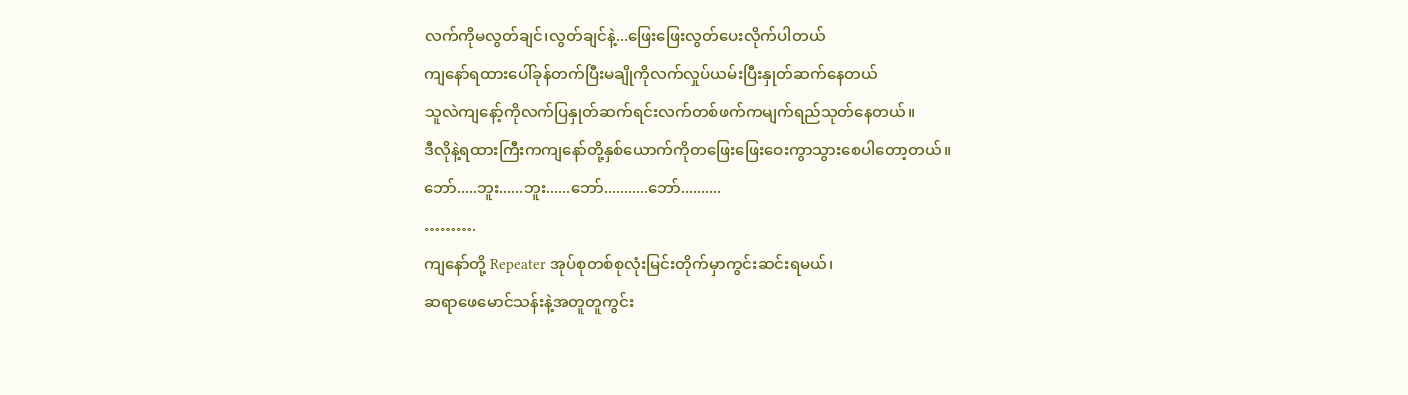လက်ကိုမလွတ်ချင်၊လွတ်ချင်နဲ့...ဖြေးဖြေးလွတ်ပေးလိုက်ပါတယ်
ကျနော်ရထားပေါ်ခုန်တက်ပြီးမချိုကိုလက်လှုပ်ယမ်းပြီးနှုတ်ဆက်နေတယ်
သူလဲကျနော့်ကိုလက်ပြနှုတ်ဆက်ရင်းလက်တစ်ဖက်ကမျက်ရည်သုတ်နေတယ်။
ဒီလိုနဲ့ရထားကြီးကကျနော်တို့နှစ်ယောက်ကိုတဖြေးဖြေးဝေးကွာသွားစေပါတော့တယ်။
ဘော်.....ဘူး......ဘူး......ဘော်...........ဘော်..........
……….
ကျနော်တို့ Repeater အုပ်စုတစ်စုလုံးမြင်းတိုက်မှာကွင်းဆင်းရမယ်၊
ဆရာဖေမောင်သန်းနဲ့အတူတူကွင်း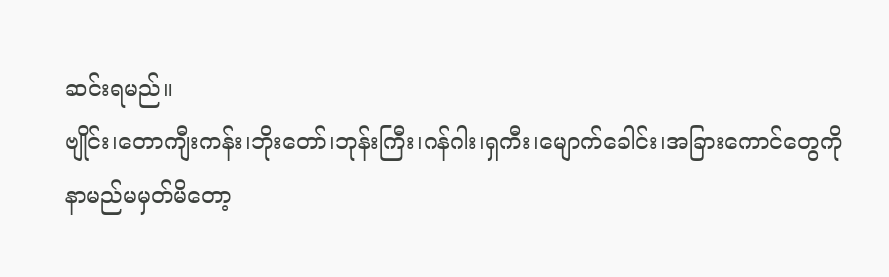ဆင်းရမည်။
ဗျိုင်း၊တောကျီးကန်း၊ဘိုးတော်၊ဘုန်းကြီး၊ဂန်ဂါး၊ရှကီး၊မျောက်ခေါင်း၊အခြားကောင်တွေကို
နာမည်မမှတ်မိတော့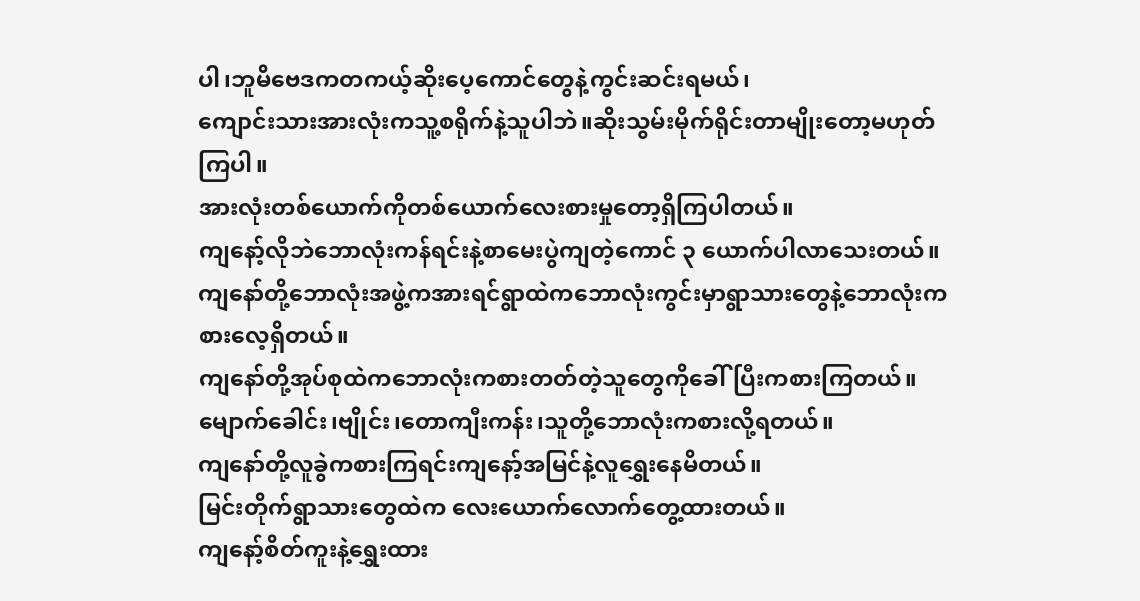ပါ၊ဘူမိဗေဒကတကယ့်ဆိုးပေ့ကောင်တွေနဲ့ကွင်းဆင်းရမယ်၊
ကျောင်းသားအားလုံးကသူ့စရိုက်နဲ့သူပါဘဲ။ဆိုးသွမ်းမိုက်ရိုင်းတာမျိုးတော့မဟုတ်ကြပါ။
အားလုံးတစ်ယောက်ကိုတစ်ယောက်လေးစားမှုတော့ရှိကြပါတယ်။
ကျနော့်လိုဘဲဘောလုံးကန်ရင်းနဲ့စာမေးပွဲကျတဲ့ကောင် ၃ ယောက်ပါလာသေးတယ်။
ကျနော်တို့ဘောလုံးအဖွဲ့ကအားရင်ရွာထဲကဘောလုံးကွင်းမှာရွာသားတွေနဲ့ဘောလုံးကစားလေ့ရှိတယ်။
ကျနော်တို့အုပ်စုထဲကဘောလုံးကစားတတ်တဲ့သူတွေကိုခေါ်ပြီးကစားကြတယ်။
မျောက်ခေါင်း၊ဗျိုင်း၊တောကျီးကန်း၊သူတို့ဘောလုံးကစားလို့ရတယ်။
ကျနော်တို့လူခွဲကစားကြရင်းကျနော့်အမြင်နဲ့လူရွှေးနေမိတယ်။
မြင်းတိုက်ရွာသားတွေထဲက လေးယောက်လောက်တွေ့ထားတယ်။
ကျနော့်စိတ်ကူးနဲ့ရွှေးထား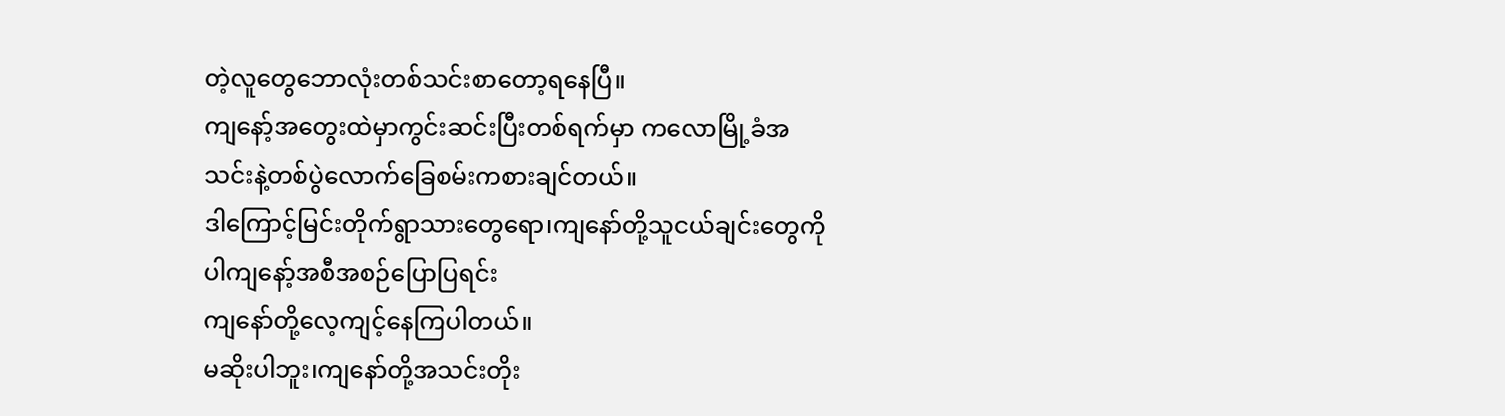တဲ့လူတွေဘောလုံးတစ်သင်းစာတော့ရနေပြီ။
ကျနော့်အတွေးထဲမှာကွင်းဆင်းပြီးတစ်ရက်မှာ ကလောမြို့ခံအသင်းနဲ့တစ်ပွဲလောက်ခြေစမ်းကစားချင်တယ်။
ဒါကြောင့်မြင်းတိုက်ရွာသားတွေရော၊ကျနော်တို့သူငယ်ချင်းတွေကိုပါကျနော့်အစီအစဉ်ပြောပြရင်း
ကျနော်တို့လေ့ကျင့်နေကြပါတယ်။
မဆိုးပါဘူး၊ကျနော်တို့အသင်းတိုး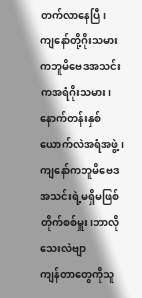တက်လာနေပြီ၊
ကျနော်တို့ဂိုးသမားကဘူမိဗေဒအသင်းကအရံဂိုးသမား၊နောက်တန်းနှစ်ယောက်လဲအရံအဖွဲ့၊
ကျနော်ကဘူမိဗေဒအသင်းရဲ့မရှိမဖြစ်တိုက်စစ်မှူး၊ဘာလိုသေးလဲဗျာ
ကျန်တာတွေကိုသူ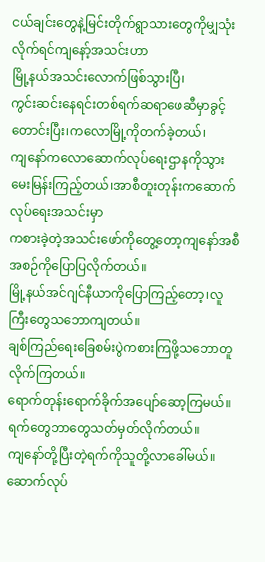ငယ်ချင်းတွေနဲ့မြင်းတိုက်ရွာသားတွေကိုမျှသုံးလိုက်ရင်ကျနော့်အသင်းဟာ
မြို့နယ်အသင်းလောက်ဖြစ်သွားပြီ၊
ကွင်းဆင်းနေရင်းတစ်ရက်ဆရာဖေဆီမှာခွင့်တောင်းပြီး၊ကလောမြို့ကိုတက်ခဲ့တယ်၊
ကျနော်ကလောဆောက်လုပ်ရေးဌာနကိုသွားမေးမြန်းကြည့်တယ်၊အာစီတူးတုန်းကဆောက်လုပ်ရေးအသင်းမှာ
ကစားခဲ့တဲ့အသင်းဖော်ကိုတွေ့တော့ကျနော်အစီအစဉ်ကိုပြောပြလိုက်တယ်။
မြို့နယ်အင်ဂျင်နီယာကိုပြောကြည့်တော့၊လူကြီးတွေသဘောကျတယ်။
ချစ်ကြည်ရေးခြေစမ်းပွဲကစားကြဖို့သဘောတူလိုက်ကြတယ်။
ရောက်တုန်းရောက်ခိုက်အပျော်ဆော့ကြမယ်။ရက်တွေဘာတွေသတ်မှတ်လိုက်တယ်။
ကျနော်တို့ပြီးတဲ့ရက်ကိုသူတို့လာခေါ်မယ်။ဆောက်လုပ်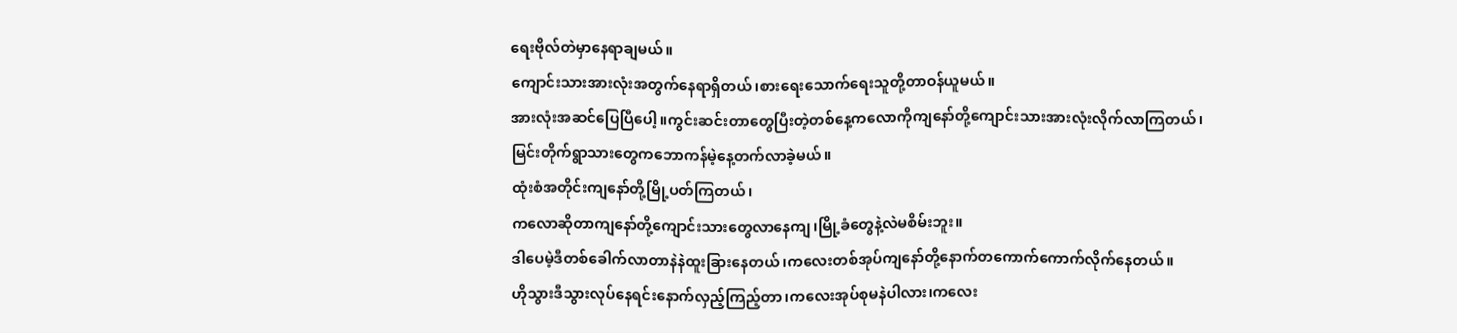ရေးဗိုလ်တဲမှာနေရာချမယ်။
ကျောင်းသားအားလုံးအတွက်နေရာရှိတယ်၊စားရေးသောက်ရေးသူတို့တာဝန်ယူမယ်။
အားလုံးအဆင်ပြေပြီပေါ့။ကွင်းဆင်းတာတွေပြီးတဲ့တစ်နေ့ကလောကိုကျနော်တို့ကျောင်းသားအားလုံးလိုက်လာကြတယ်၊
မြင်းတိုက်ရွာသားတွေကဘောကန်မဲ့နေ့တက်လာခဲ့မယ်။
ထုံးစံအတိုင်းကျနော်တို့မြို့ပတ်ကြတယ်၊
ကလောဆိုတာကျနော်တို့ကျောင်းသားတွေလာနေကျ၊မြို့ခံတွေနဲ့လဲမစိမ်းဘူး။
ဒါပေမဲ့ဒီတစ်ခေါက်လာတာနဲနဲထူးခြားနေတယ်၊ကလေးတစ်အုပ်ကျနော်တို့နောက်တကောက်ကောက်လိုက်နေတယ်။
ဟိုသွားဒီသွားလုပ်နေရင်းနောက်လှည့်ကြည့်တာ၊ကလေးအုပ်စုမနဲပါလား၊ကလေး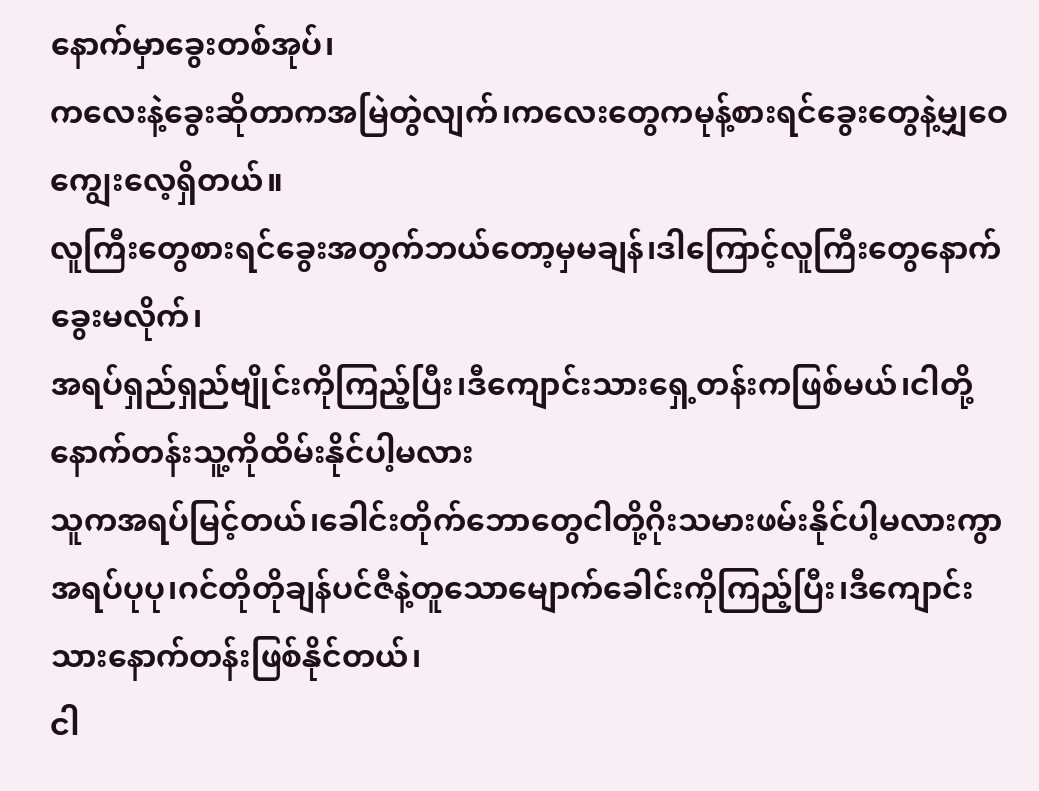နောက်မှာခွေးတစ်အုပ်၊
ကလေးနဲ့ခွေးဆိုတာကအမြဲတွဲလျက်၊ကလေးတွေကမုန့်စားရင်ခွေးတွေနဲ့မျှဝေကျွေးလေ့ရှိတယ်။
လူကြီးတွေစားရင်ခွေးအတွက်ဘယ်တော့မှမချန်၊ဒါကြောင့်လူကြီးတွေနောက်ခွေးမလိုက်၊
အရပ်ရှည်ရှည်ဗျိုင်းကိုကြည့်ပြီး၊ဒီကျောင်းသားရှေ့တန်းကဖြစ်မယ်၊ငါတို့နောက်တန်းသူ့ကိုထိမ်းနိုင်ပါ့မလား
သူကအရပ်မြင့်တယ်၊ခေါင်းတိုက်ဘောတွေငါတို့ဂိုးသမားဖမ်းနိုင်ပါ့မလားကွာ
အရပ်ပုပု၊ဂင်တိုတိုချန်ပင်ဇီနဲ့တူသောမျောက်ခေါင်းကိုကြည့်ပြီး၊ဒီကျောင်းသားနောက်တန်းဖြစ်နိုင်တယ်၊
ငါ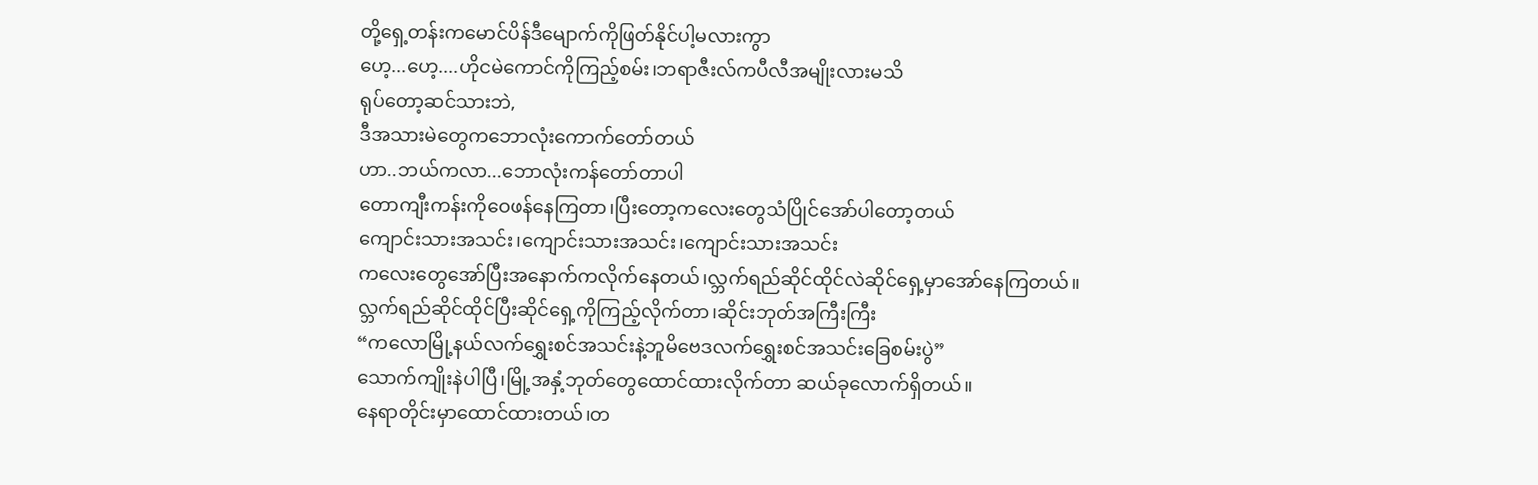တို့ရှေ့တန်းကမောင်ပိန်ဒီမျောက်ကိုဖြတ်နိုင်ပါ့မလားကွာ
ဟေ့...ဟေ့....ဟိုငမဲကောင်ကိုကြည့်စမ်း၊ဘရာဇီးလ်ကပီလီအမျိုးလားမသိ
ရုပ်တော့ဆင်သားဘဲ,
ဒီအသားမဲတွေကဘောလုံးကောက်တော်တယ်
ဟာ..ဘယ်ကလာ...ဘောလုံးကန်တော်တာပါ
တောကျီးကန်းကိုဝေဖန်နေကြတာ၊ပြီးတော့ကလေးတွေသံပြိုင်အော်ပါတော့တယ်
ကျောင်းသားအသင်း၊ကျောင်းသားအသင်း၊ကျောင်းသားအသင်း
ကလေးတွေအော်ပြီးအနောက်ကလိုက်နေတယ်၊လ္ဘက်ရည်ဆိုင်ထိုင်လဲဆိုင်ရှေ့မှာအော်နေကြတယ်။
လ္ဘက်ရည်ဆိုင်ထိုင်ပြီးဆိုင်ရှေ့ကိုကြည့်လိုက်တာ၊ဆိုင်းဘုတ်အကြီးကြီး
“ကလောမြို့နယ်လက်ရွှေးစင်အသင်းနဲ့ဘူမိဗေဒလက်ရွှေးစင်အသင်းခြေစမ်းပွဲ”
သောက်ကျိုးနဲပါပြီ၊မြို့အနှံ့ဘုတ်တွေထောင်ထားလိုက်တာ ဆယ်ခုလောက်ရှိတယ်။
နေရာတိုင်းမှာထောင်ထားတယ်၊တ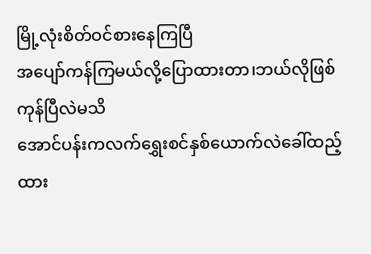မြို့လုံးစိတ်ဝင်စားနေကြပြီ
အပျော်ကန်ကြမယ်လို့ပြောထားတာ၊ဘယ်လိုဖြစ်ကုန်ပြီလဲမသိ
အောင်ပန်းကလက်ရွှေးစင်နှစ်ယောက်လဲခေါ်ထည့်ထား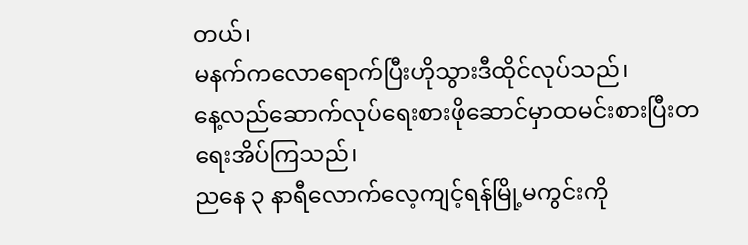တယ်၊
မနက်ကလောရောက်ပြီးဟိုသွားဒီထိုင်လုပ်သည်၊
နေ့လည်ဆောက်လုပ်ရေးစားဖိုဆောင်မှာထမင်းစားပြီးတရေးအိပ်ကြသည်၊
ညနေ ၃ နာရီလောက်လေ့ကျင့်ရန်မြို့မကွင်းကို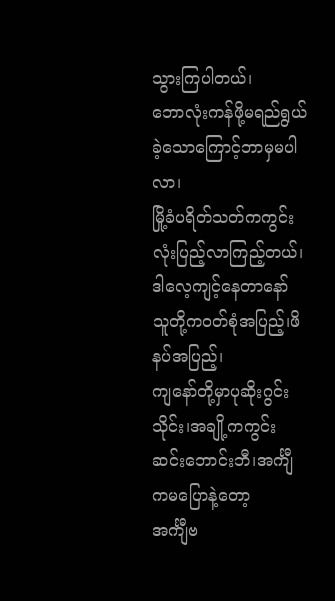သွားကြပါတယ်၊
ဘောလုံးကန်ဖို့မရည်ရွယ်ခဲ့သောကြောင့်ဘာမှမပါလာ၊
မြို့ခံပရိတ်သတ်ကကွင်းလုံးပြည့်လာကြည့်တယ်၊ဒါလေ့ကျင့်နေတာနော်
သူတို့ကဝတ်စုံအပြည့်၊ဖိနပ်အပြည့်၊
ကျနော်တို့မှာပုဆိုးဂွင်းသိုင်း၊အချို့ကကွင်းဆင်းဘောင်းဘီ၊အင်္ကျီကမပြောနဲ့တော့
အင်္ကျီဗ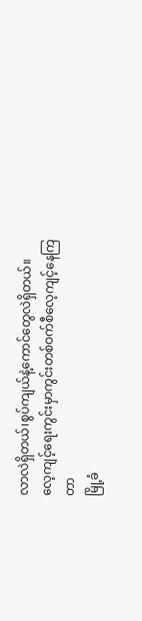လာလဲရှိတယ်၊စွပ်ကျယ်နဲ့ကောင်တွေလဲရှိတယ်။
လေ့ကျင့်ရေးကွင်းမှာကွင်းတစ်ဝက်စီလေ့ကျင့်နေကြတာ
မြို့ခံ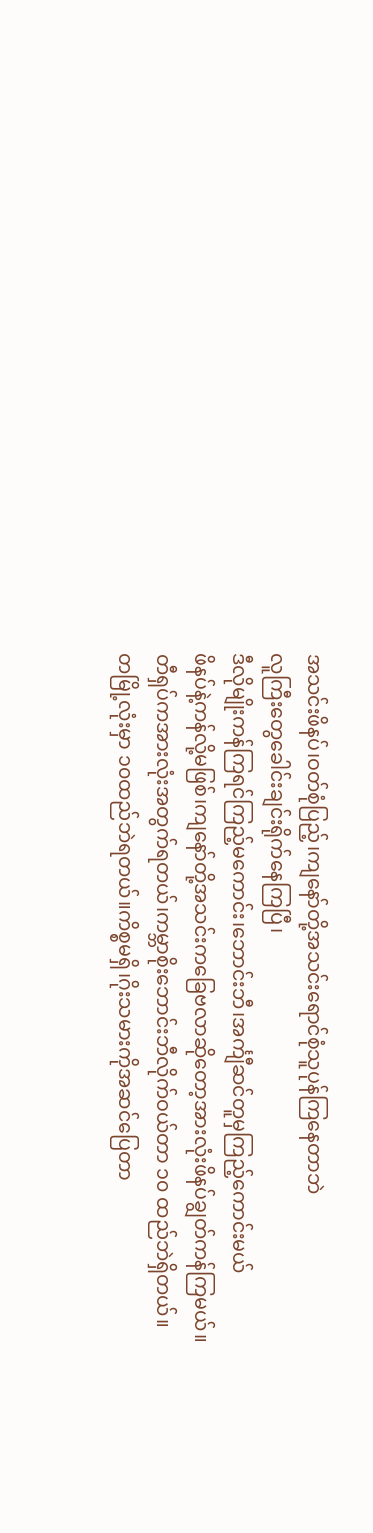အသင်းဖိနပ်၊ဝတ်စုံပြည့်၊ကျနော်တို့အသင်းရောင်စုံသူပုန်ကြနေတာဘဲ
လူကြီးတွေခေါင်းချင်းရိုက်နေကြပြီ၊
ဒီလိုမျိုးကန်ကြရင်ကြည့်မကောင်း၊ဘောင်းဘီ၊အင်္ကျီဆင်တူမှကြည့်ကောင်းမယ်
ဖိနပ်နဲ့ကန်လို့မဖြစ်၊ကျနော်တို့အသင်းကခြေဗလာဆိုတော့အားလုံးဖိနပ်ချွတ်ကန်ကြမယ်။
တီရှပ်ကအားလုံးအတွက်ရတယ်၊ကမ္ဘာစိုးဘောင်းဘီလိုက်ဝယ်တာ ၁၀ ထည်ဘဲရှိတယ်။
တမြို့လုံးမှာ ၁၀ထည်ဘဲရတယ်။ကိစ္စမရှိ၊ဂိုးသမားကိုအဆင်ပြေတာ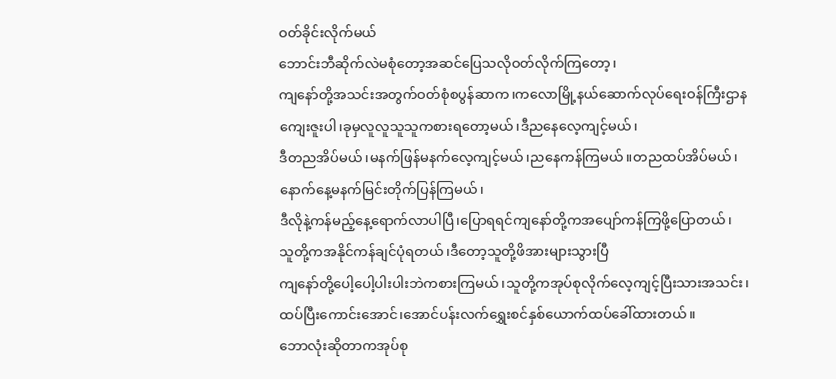ဝတ်ခိုင်းလိုက်မယ်
ဘောင်းဘီဆိုက်လဲမစုံတော့အဆင်ပြေသလိုဝတ်လိုက်ကြတော့၊
ကျနော်တို့အသင်းအတွက်ဝတ်စုံစပွန်ဆာက၊ကလောမြို့နယ်ဆောက်လုပ်ရေးဝန်ကြီးဌာန
ကျေးဇူးပါ၊ခုမှလူလူသူသူကစားရတော့မယ်၊ဒီညနေလေ့ကျင့်မယ်၊
ဒီတညအိပ်မယ်၊မနက်ဖြန်မနက်လေ့ကျင့်မယ်၊ညနေကန်ကြမယ်။တညထပ်အိပ်မယ်၊
နောက်နေ့မနက်မြင်းတိုက်ပြန်ကြမယ်၊
ဒီလိုနဲ့ကန်မည့်နေ့ရောက်လာပါပြီ၊ပြောရရင်ကျနော်တို့ကအပျော်ကန်ကြဖို့ပြောတယ်၊
သူတို့ကအနိုင်ကန်ချင်ပုံရတယ်၊ဒီတော့သူတို့ဖိအားများသွားပြီ
ကျနော်တို့ပေါ့ပေါ့ပါးပါးဘဲကစားကြမယ်၊သူတို့ကအုပ်စုလိုက်လေ့ကျင့်ပြီးသားအသင်း၊
ထပ်ပြီးကောင်းအောင်၊အောင်ပန်းလက်ရွှေးစင်နှစ်ယောက်ထပ်ခေါ်ထားတယ်။
ဘောလုံးဆိုတာကအုပ်စု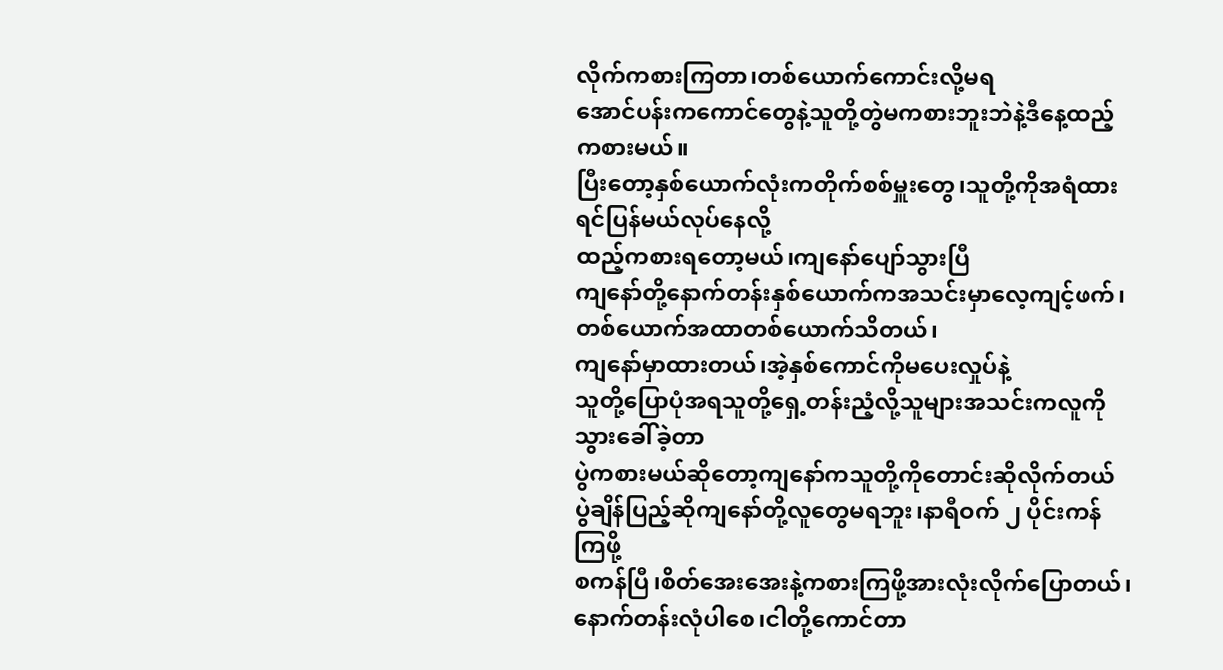လိုက်ကစားကြတာ၊တစ်ယောက်ကောင်းလို့မရ
အောင်ပန်းကကောင်တွေနဲ့သူတို့တွဲမကစားဘူးဘဲနဲ့ဒီနေ့ထည့်ကစားမယ်။
ပြီးတော့နှစ်ယောက်လုံးကတိုက်စစ်မှူးတွေ၊သူတို့ကိုအရံထားရင်ပြန်မယ်လုပ်နေလို့
ထည့်ကစားရတော့မယ်၊ကျနော်ပျော်သွားပြီ
ကျနော်တို့နောက်တန်းနှစ်ယောက်ကအသင်းမှာလေ့ကျင့်ဖက်၊
တစ်ယောက်အထာတစ်ယောက်သိတယ်၊
ကျနော်မှာထားတယ်၊အဲ့နှစ်ကောင်ကိုမပေးလှုပ်နဲ့
သူတို့ပြောပုံအရသူတို့ရှေ့တန်းညံ့လို့သူများအသင်းကလူကိုသွားခေါ်ခဲ့တာ
ပွဲကစားမယ်ဆိုတော့ကျနော်ကသူတို့ကိုတောင်းဆိုလိုက်တယ်
ပွဲချိန်ပြည့်ဆိုကျနော်တို့လူတွေမရဘူး၊နာရီဝက် ၂ ပိုင်းကန်ကြဖို့
စကန်ပြီ၊စိတ်အေးအေးနဲ့ကစားကြဖို့အားလုံးလိုက်ပြောတယ်၊
နောက်တန်းလုံပါစေ၊ငါတို့ကောင်တာ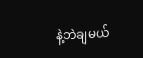နဲ့ဘဲချမယ်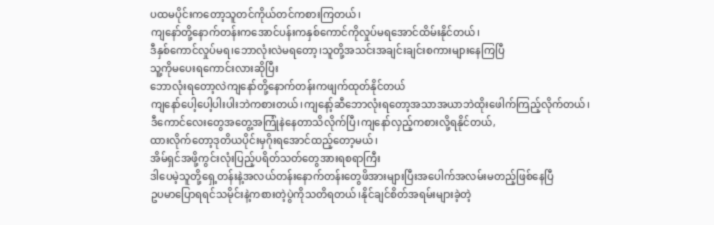ပထမပိုင်းကတော့သူတင်ကိုယ်တင်ကစားကြတယ်၊
ကျနော်တို့နောက်တန်းကအောင်ပန်းကနှစ်ကောင်ကိုလှုပ်မရအောင်ထိမ်းနိုင်တယ်၊
ဒီနှစ်ကောင်လှုပ်မရ၊ဘောလုံးလဲမရတော့၊သူတို့အသင်းအချင်းချင်းစကားများနေကြပြီ
သူ့ကိုမပေးရကောင်းလားဆိုပြီး
ဘောလုံးရတော့လဲကျနော်တို့နောက်တန်းကဖျက်ထုတ်နိုင်တယ်
ကျနော်ပေါ့ပေါ့ပါးပါးဘဲကစားတယ်၊ကျနော့်ဆီဘောလုံးရတော့အသာအယာဘဲထိုးဖေါက်ကြည့်လိုက်တယ်၊
ဒီကောင်လေးတွေအတွေ့အကြုံနဲနေတာသိလိုက်ပြီ၊ကျနော်လှည့်ကစားလို့ရနိုင်တယ်,
ထားလိုက်တော့ဒုတိယပိုင်းမှဂိုးရအောင်ထည့်တော့မယ်၊
အိမ်ရှင်အဖို့ကွင်းလုံးပြည့်ပရိတ်သတ်တွေအားရစရာကြီး
ဒါပေမဲ့သူတို့ရှေ့တန်းနဲ့အလယ်တန်းနောက်တန်းတွေဖိအားများပြီးအပေါက်အလမ်းမတည့်ဖြစ်နေပြီ
ဥပမာပြောရရင်သမိုင်းနဲ့ကစားတဲ့ပွဲကိုသတိရတယ်၊နိုင်ချင်စိတ်အရမ်းများခဲ့တဲ့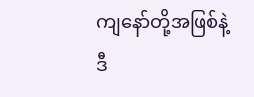ကျနော်တို့အဖြစ်နဲ့
ဒီ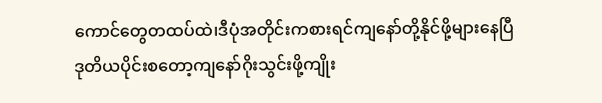ကောင်တွေတထပ်ထဲ၊ဒီပုံအတိုင်းကစားရင်ကျနော်တို့နိုင်ဖို့များနေပြီ
ဒုတိယပိုင်းစတော့ကျနော်ဂိုးသွင်းဖို့ကျိုး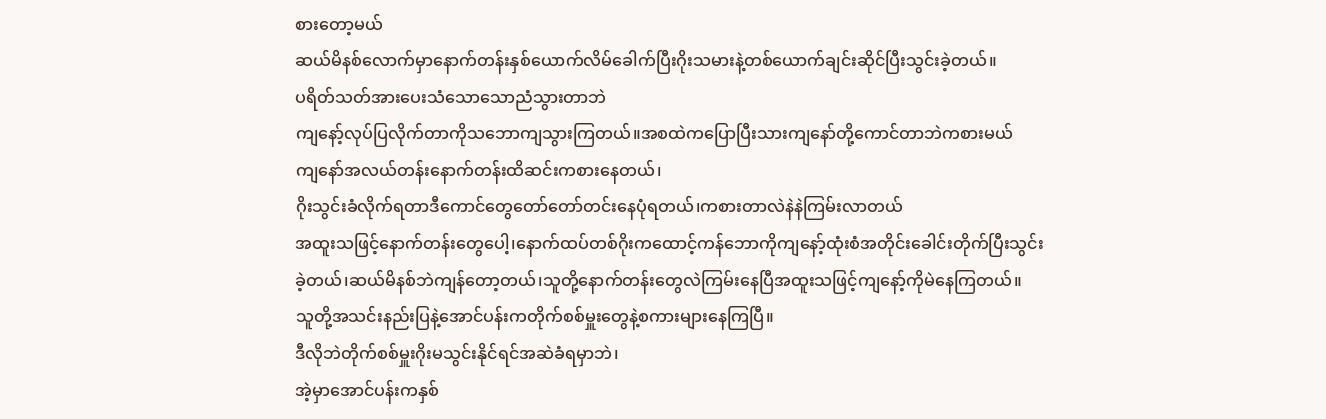စားတော့မယ်
ဆယ်မိနစ်လောက်မှာနောက်တန်းနှစ်ယောက်လိမ်ခေါက်ပြီးဂိုးသမားနဲ့တစ်ယောက်ချင်းဆိုင်ပြီးသွင်းခဲ့တယ်။
ပရိတ်သတ်အားပေးသံသောသောညံသွားတာဘဲ
ကျနော့်လုပ်ပြလိုက်တာကိုသဘောကျသွားကြတယ်။အစထဲကပြောပြီးသားကျနော်တို့ကောင်တာဘဲကစားမယ်
ကျနော်အလယ်တန်းနောက်တန်းထိဆင်းကစားနေတယ်၊
ဂိုးသွင်းခံလိုက်ရတာဒီကောင်တွေတော်တော်တင်းနေပုံရတယ်၊ကစားတာလဲနဲနဲကြမ်းလာတယ်
အထူးသဖြင့်နောက်တန်းတွေပေါ့၊နောက်ထပ်တစ်ဂိုးကထောင့်ကန်ဘောကိုကျနော့်ထုံးစံအတိုင်းခေါင်းတိုက်ပြီးသွင်း
ခဲ့တယ်၊ဆယ်မိနစ်ဘဲကျန်တော့တယ်၊သူတို့နောက်တန်းတွေလဲကြမ်းနေပြီအထူးသဖြင့်ကျနော့်ကိုမဲနေကြတယ်။
သူတို့အသင်းနည်းပြနဲ့အောင်ပန်းကတိုက်စစ်မှူးတွေနဲ့စကားများနေကြပြီ။
ဒီလိုဘဲတိုက်စစ်မှူးဂိုးမသွင်းနိုင်ရင်အဆဲခံရမှာဘဲ၊
အဲ့မှာအောင်ပန်းကနှစ်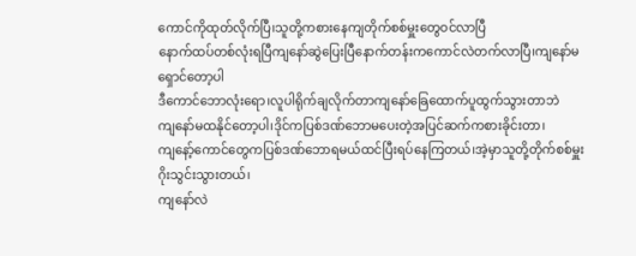ကောင်ကိုထုတ်လိုက်ပြီ၊သူတို့ကစားနေကျတိုက်စစ်မှူးတွေဝင်လာပြီ
နောက်ထပ်တစ်လုံးရပြီကျနော်ဆွဲပြေးပြီနောက်တန်းကကောင်လဲတက်လာပြီ၊ကျနော်မရှောင်တော့ပါ
ဒီကောင်ဘောလုံးရော၊လူပါရိုက်ချလိုက်တာကျနော်ခြေထောက်ပူထွက်သွားတာဘဲ
ကျနော်မထနိုင်တော့ပါ၊ဒိုင်ကပြစ်ဒဏ်ဘောမပေးတဲ့အပြင်ဆက်ကစားခိုင်းတာ၊
ကျနော့်ကောင်တွေကပြစ်ဒဏ်ဘောရမယ်ထင်ပြီးရပ်နေကြတယ်၊အဲ့မှာသူတို့တိုက်စစ်မှူးဂိုးသွင်းသွားတယ်၊
ကျနော်လဲ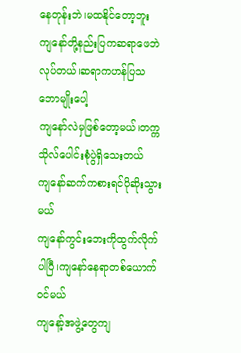နေတုန်းဘဲ၊မထနိုင်တော့ဘူး
ကျနော်တို့နည်းပြကဆရာဖေဘဲလုပ်တယ်၊ဆရာကဟန်ပြသဘောမျိုးပေါ့
ကျနော်လဲမှဖြစ်တော့မယ်၊တက္ကသိုလ်ပေါင်းစုံပွဲရှိသေးတယ်
ကျနော်ဆက်ကစားရင်ပိုဆိုးသွားမယ်
ကျနော်ကွင်းဘေးကိုထွက်လိုက်ပါပြီ၊ကျနော်နေရာတစ်ယောက်ဝင်မယ်
ကျနော့်အဖွဲ့တွေကျ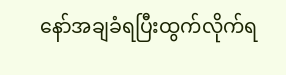နော်အချခံရပြီးထွက်လိုက်ရ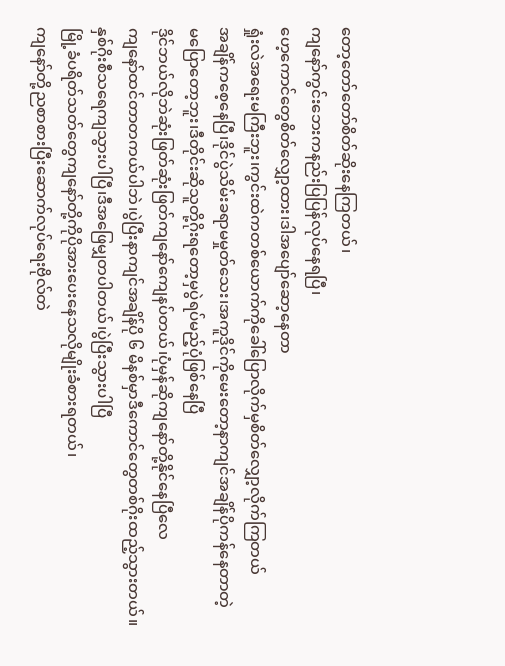တော့တော်တော်စိတ်ဆိုးနေကြတယ်၊
ကျနော်ကွင်းဘေးကနည်းပြပြန်လုပ်နေရပြီ၊
ဟေ့ကောင်တွေစိတ်လျှော့ထား၊ဒါအပျော်ဆော့နေတာ
ရှုံးလဲအရေးမကြီးဘူး၊ကွင်းထဲကတစ်ယောက်ကိုခေါ်ပြောလိုက်မှစိတ်လျှော့လိုက်ကြတယ်
အချိန်ကစေ့နေပြီ၊ဒိုင်ပွဲသိမ်းခရာမမှုတ်သေး၊အကူဒိုင်ကိုမေးတော့နာကျင်အချိန်ပိုကန်နေတာတဲ့
မပြောတော့ဘူး၊ဒီတိုင်းဆိုသူတို့ဂိုးရတော့မှပွဲရပ်မည့်ပုံဖြစ်နေပြီ
ဒိုင်ဘယ်လိုဘဲဆုံးဖြတ်ဆုံးဖြတ်ကျနော်ကျေနပ်တယ်၊ပုံမှန်ဆိုကျနော်တို့နိုင်နေပြီလေ
ကျနော်ထင်တာတကယ်ပါဘဲ၊ပွဲပြီးနာကျင်အချိန်ပို ၆ မိနစ်မှာဒီကောင်တွေတစ်ဂိုးထည့်သွားတယ်။
နှစ်ဂိုးစီသရေကျသွားပါပြီ၊ဒီအဖြေမျှတပါတယ်၊ပွဲပြီးသွားပါပြီ
မြို့ခံပရိတ်သတ်တွေကျနော်တို့ကိုပိုအားပေးနေသလိုမျိုးခံစားရတယ်၊
ကျနော်တို့ညစာစားပြီးဆောက်လုပ်ရေးဗိုလ်တဲ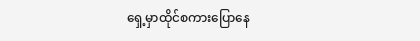ရှေ့မှာထိုင်စကားပြောနေ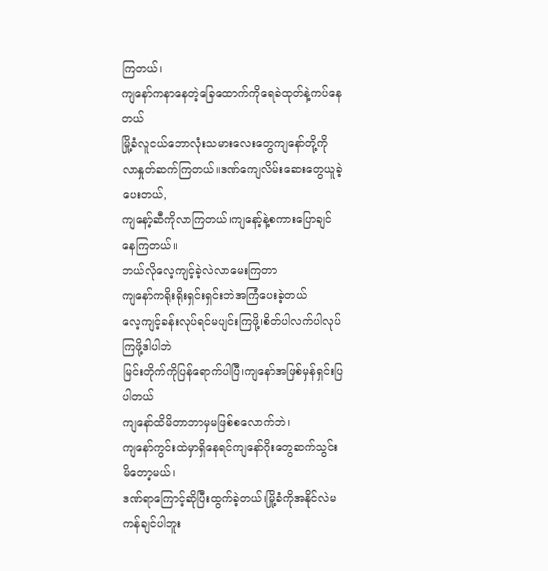ကြတယ်၊
ကျနော်ကနာနေတဲ့ခြေထောက်ကိုရေခဲထုတ်နဲ့ကပ်နေတယ်
မြို့ခံလူငယ်ဘောလုံးသမားလေးတွေကျနော်တို့ကိုလာနှုတ်ဆက်ကြတယ်။ဒဏ်ကျေလိမ်းဆေးတွေယူခဲ့ပေးတယ်,
ကျနော့်ဆီကိုလာကြတယ်၊ကျနော့်နဲ့စကားပြောချင်နေကြတယ်။
ဘယ်လိုလေ့ကျင့်ခဲ့လဲလာမေးကြတာ
ကျနော်ကရိုးရိုးရှင်းရှင်းဘဲအကြံပေးခဲ့တယ်
လေ့ကျင့်ခန်းလုပ်ရင်မပျင်းကြဖို့၊စိတ်ပါလက်ပါလုပ်ကြဖို့ဒါပါဘဲ
မြင်းတိုက်ကိုပြန်ရောက်ပါပြီ၊ကျနော်အဖြစ်မှန်ရှင်းပြပါတယ်
ကျနော်ထိမိတာဘာမှမဖြစ်စလောက်ဘဲ၊
ကျနော်ကွင်းထဲမှာရှိနေရင်ကျနော်ဂိုးတွေဆက်သွင်းမိတော့မယ်၊
ဒဏ်ရာကြောင့်ဆိုပြီးထွက်ခဲ့တယ်၊မြို့ခံကိုအနိုင်လဲမကန်ချင်ပါဘူး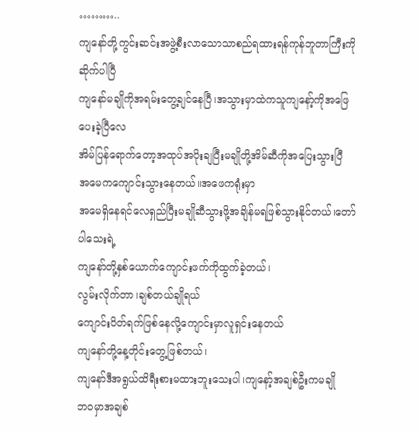………..
ကျနော်တို့ကွင်းဆင်းအဖွဲ့စီးလာသောသာစည်ရထားရန်ကုန်ဘူတာကြီးကိုဆိုက်ပါပြီ
ကျနော်မချိုကိုအရမ်းတွေ့ချင်နေပြီ၊အသွားမှာထဲကသူကျနော့်ကိုအဖြေပေးခဲ့ပြီလေ
အိမ်ပြန်ရောက်တော့အထုပ်အပိုးချပြီးမချိုတို့အိမ်ဆီကိုအပြေးသွားပြီ
အမေကကျောင်းသွားနေတယ်။အဖေကရုံးမှာ
အမေရှိနေရင်လေရှည်ပြီးမချိုဆီသွားဖို့အချိန်မရဖြစ်သွားနိုင်တယ်၊တော်ပါသေးရဲ့
ကျနော်တို့နှစ်ယောက်ကျောင်းဖက်ကိုထွက်ခဲ့တယ်၊
လွမ်းလိုက်တာ၊ချစ်တယ်ချိုရယ်
ကျောင်းပိတ်ရက်ဖြစ်နေလို့ကျောင်းမှာလူရှင်းနေတယ်
ကျနော်တို့နေ့တိုင်းတွေ့ဖြစ်တယ်၊
ကျနော်ဒီအရွယ်ထိရီးစားမထားဘူးသေးပါ၊ကျနော့်အချစ်ဦးကမချို
ဘဝမှာအချစ်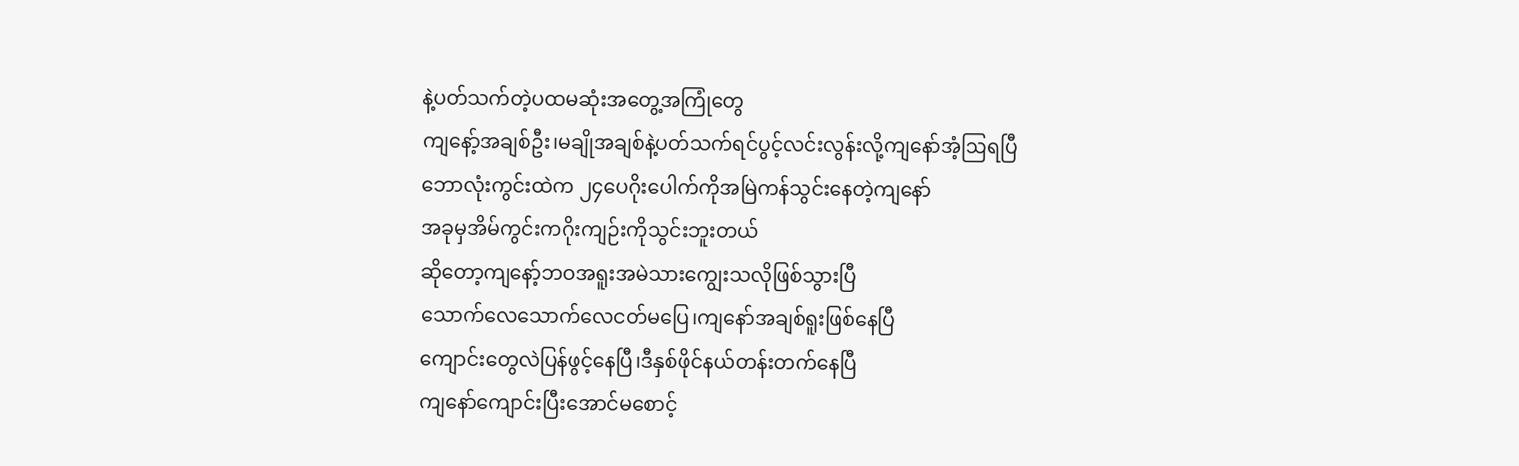နဲ့ပတ်သက်တဲ့ပထမဆုံးအတွေ့အကြုံတွေ
ကျနော့်အချစ်ဦး၊မချိုအချစ်နဲ့ပတ်သက်ရင်ပွင့်လင်းလွန်းလို့ကျနော်အံ့ဩရပြီ
ဘောလုံးကွင်းထဲက ၂၄ပေဂိုးပေါက်ကိုအမြဲကန်သွင်းနေတဲ့ကျနော်
အခုမှအိမ်ကွင်းကဂိုးကျဉ်းကိုသွင်းဘူးတယ်
ဆိုတော့ကျနော့်ဘဝအရူးအမဲသားကျွေးသလိုဖြစ်သွားပြီ
သောက်လေသောက်လေငတ်မပြေ၊ကျနော်အချစ်ရူးဖြစ်နေပြီ
ကျောင်းတွေလဲပြန်ဖွင့်နေပြီ၊ဒီနှစ်ဖိုင်နယ်တန်းတက်နေပြီ
ကျနော်ကျောင်းပြီးအောင်မစောင့်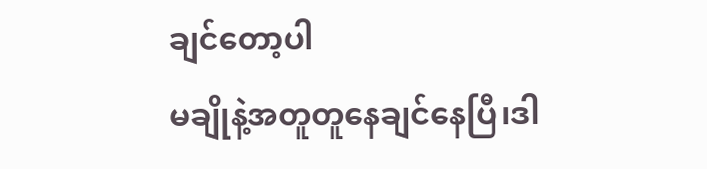ချင်တော့ပါ
မချိုနဲ့အတူတူနေချင်နေပြီ၊ဒါ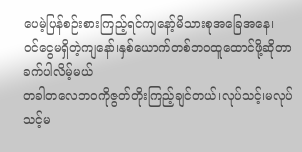ပေမဲ့ပြန်စဉ်းစားကြည့်ရင်ကျနော့်မိသားစုအခြေအနေ၊
ဝင်ငွေမရှိတဲ့ကျနော်၊နှစ်ယောက်တစ်ဘဝထူထောင်ဖို့ဆိုတာခက်ပါလိမ့်မယ်
တခါတလေဘဝကိုဇွတ်တိုးကြည့်ချင်တယ်၊လုပ်သင့်၊မလုပ်သင့်မ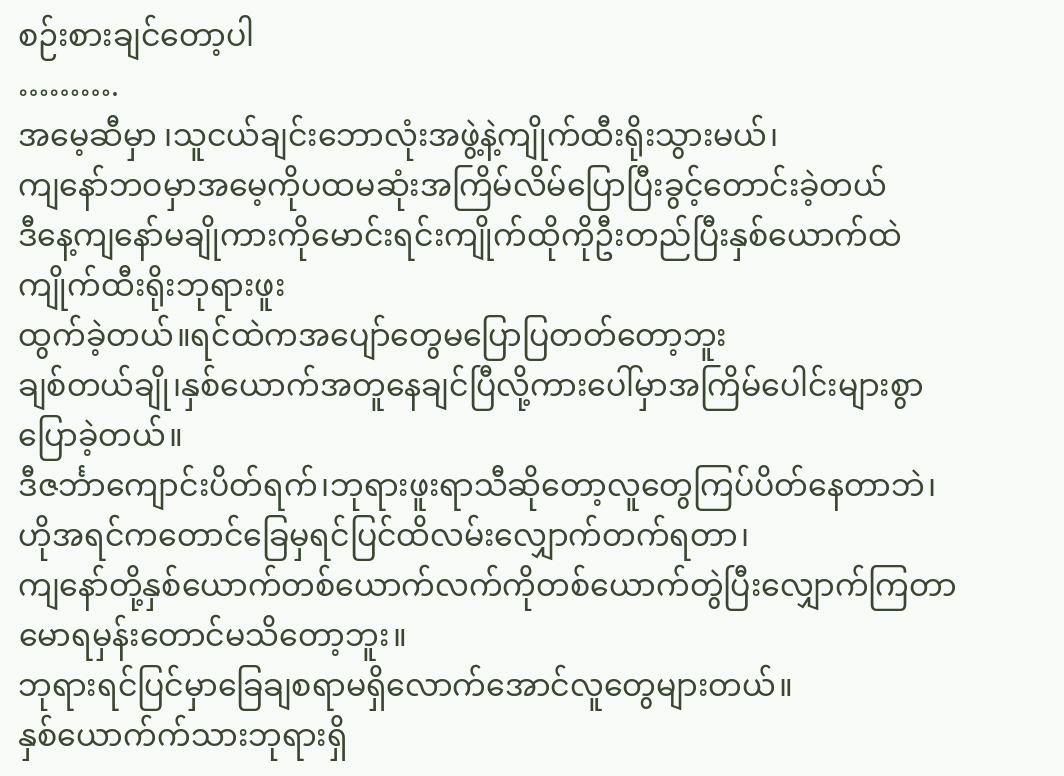စဉ်းစားချင်တော့ပါ
……….
အမေ့ဆီမှာ ၊သူငယ်ချင်းဘောလုံးအဖွဲ့နဲ့ကျိုက်ထီးရိုးသွားမယ်၊
ကျနော်ဘဝမှာအမေ့ကိုပထမဆုံးအကြိမ်လိမ်ပြောပြီးခွင့်တောင်းခဲ့တယ်
ဒီနေ့ကျနော်မချိုကားကိုမောင်းရင်းကျိုက်ထိုကိုဦးတည်ပြီးနှစ်ယောက်ထဲကျိုက်ထီးရိုးဘုရားဖူး
ထွက်ခဲ့တယ်။ရင်ထဲကအပျော်တွေမပြောပြတတ်တော့ဘူး
ချစ်တယ်ချို၊နှစ်ယောက်အတူနေချင်ပြီလို့ကားပေါ်မှာအကြိမ်ပေါင်းများစွာပြောခဲ့တယ်။
ဒီဇင်္ဘာကျောင်းပိတ်ရက်၊ဘုရားဖူးရာသီဆိုတော့လူတွေကြပ်ပိတ်နေတာဘဲ၊
ဟိုအရင်ကတောင်ခြေမှရင်ပြင်ထိလမ်းလျှောက်တက်ရတာ၊
ကျနော်တို့နှစ်ယောက်တစ်ယောက်လက်ကိုတစ်ယောက်တွဲပြီးလျှောက်ကြတာမောရမှန်းတောင်မသိတော့ဘူး။
ဘုရားရင်ပြင်မှာခြေချစရာမရှိလောက်အောင်လူတွေများတယ်။
နှစ်ယောက်က်သားဘုရားရှိ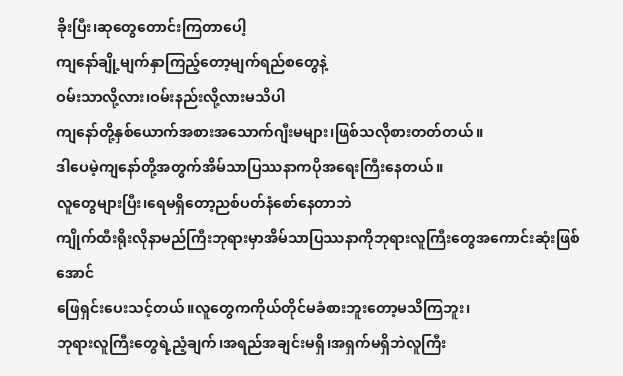ခိုးပြီး၊ဆုတွေတောင်းကြတာပေါ့
ကျနော်ချို့မျက်နှာကြည့်တော့မျက်ရည်စတွေနဲ့
ဝမ်းသာလို့လား၊ဝမ်းနည်းလို့လားမသိပါ
ကျနော်တို့နှစ်ယောက်အစားအသောက်ဂျီးမများ၊ဖြစ်သလိုစားတတ်တယ်။
ဒါပေမဲ့ကျနော်တို့အတွက်အိမ်သာပြဿနာကပိုအရေးကြီးနေတယ်။
လူတွေများပြီး၊ရေမရှိတော့ညစ်ပတ်နံစော်နေတာဘဲ
ကျိုက်ထီးရိုးလိုနာမည်ကြီးဘုရားမှာအိမ်သာပြဿနာကိုဘုရားလူကြီးတွေအကောင်းဆုံးဖြစ်အောင်
ဖြေရှင်းပေးသင့်တယ်။လူတွေကကိုယ်တိုင်မခံစားဘူးတော့မသိကြဘူး၊
ဘုရားလူကြီးတွေရဲ့ညံ့ချက်၊အရည်အချင်းမရှိ၊အရှက်မရှိဘဲလူကြီး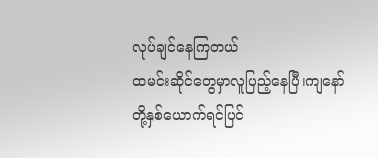လုပ်ချင်နေကြတယ်
ထမင်းဆိုင်တွေမှာလူပြည့်နေပြီ၊ကျနော်တို့နှစ်ယောက်ရင်ပြင်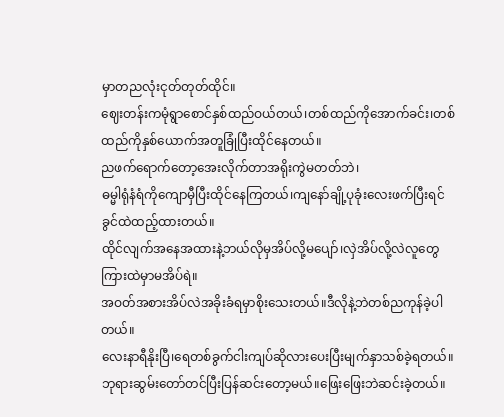မှာတညလုံးငုတ်တုတ်ထိုင်။
ဈေးတန်းကမုံရွာစောင်နှစ်ထည်ဝယ်တယ်၊တစ်ထည်ကိုအောက်ခင်း၊တစ်ထည်ကိုနှစ်ယောက်အတူခြုံပြီးထိုင်နေတယ်။
ညဖက်ရောက်တော့အေးလိုက်တာအရိုးကွဲမတတ်ဘဲ၊
ဓမ္မါရုံနံရံကိုကျောမှီပြီးထိုင်နေကြတယ်၊ကျနော်ချို့ပုခုံးလေးဖက်ပြီးရင်ခွင်ထဲထည့်ထားတယ်။
ထိုင်လျက်အနေအထားနဲ့ဘယ်လိုမှအိပ်လို့မပျော်၊လှဲအိပ်လို့လဲလူတွေကြားထဲမှာမအိပ်ရဲ။
အဝတ်အစားအိပ်လဲအခိုးခံရမှာစိုးသေးတယ်။ဒီလိုနဲ့ဘဲတစ်ညကုန်ခဲ့ပါတယ်။
လေးနာရီနိုးပြီ၊ရေတစ်ခွက်ငါးကျပ်ဆိုလားပေးပြီးမျက်နှာသစ်ခဲ့ရတယ်။
ဘုရားဆွမ်းတော်တင်ပြီးပြန်ဆင်းတော့မယ်။ဖြေးဖြေးဘဲဆင်းခဲ့တယ်။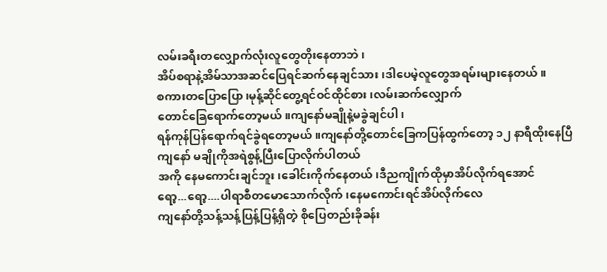လမ်းခရီးတလျှောက်လုံးလူတွေတိုးနေတာဘဲ၊
အိပ်စရာနဲ့အိမ်သာအဆင်ပြေရင်ဆက်နေချင်သား၊ဒါပေမဲ့လူတွေအရမ်းများနေတယ်။
စကားတပြောပြော၊မုန့်ဆိုင်တွေ့ရင်ဝင်ထိုင်စား၊လမ်းဆက်လျှောက်
တောင်ခြေရောက်တော့မယ်။ကျနော်မချိုနဲ့မခွဲချင်ပါ၊
ရန်ကုန်ပြန်ရောက်ရင်ခွဲရတော့မယ်။ကျနော်တို့တောင်ခြေကပြန်ထွက်တော့ ၁၂ နာရီထိုးနေပြီ
ကျနော် မချိုကိုအရဲစွန့်ပြီးပြောလိုက်ပါတယ်
အကို နေမကောင်းချင်ဘူး၊ခေါင်းကိုက်နေတယ်၊ဒီညကျိုက်ထိုမှာအိပ်လိုက်ရအောင်
ရော့...ရော့....ပါရာစီတမောသောက်လိုက်၊နေမကောင်းရင်အိပ်လိုက်လေ
ကျနော်တို့သန့်သန့်ပြန့်ပြန့်ရှိတဲ့ စိုပြေတည်းခိုခန်း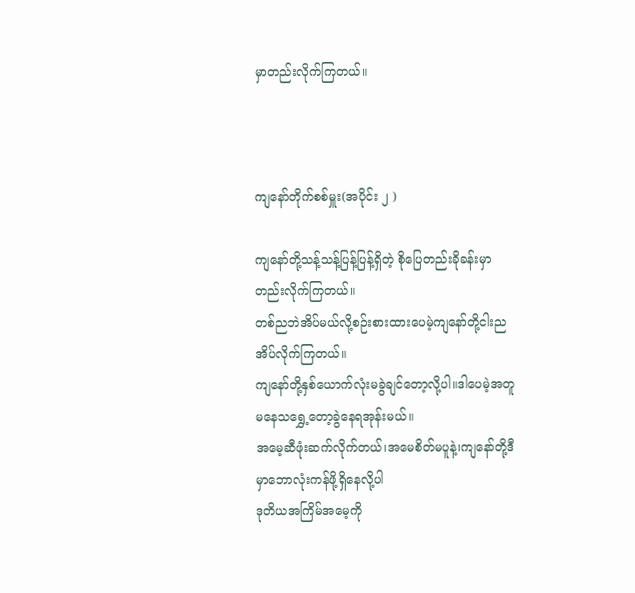မှာတည်းလိုက်ကြတယ်။



ကျနော်တိုက်စစ်မှူး(အပိုင်း ၂ )

ကျနော်တို့သန့်သန့်ပြန့်ပြန့်ရှိတဲ့ စိုပြေတည်းခိုခန်းမှာတည်းလိုက်ကြတယ်။
တစ်ညဘဲအိပ်မယ်လို့စဉ်းစားထားပေမဲ့ကျနော်တို့ငါးညအိပ်လိုက်ကြတယ်။
ကျနော်တို့နှစ်ယောက်လုံးမခွဲချင်တော့လို့ပါ။ဒါပေမဲ့အတူမနေသရွှေ့တော့ခွဲနေရအုန်းမယ်။
အမေ့ဆီဖုံးဆက်လိုက်တယ်၊အမေစိတ်မပူနဲ့၊ကျနော်တို့ဒီမှာဘောလုံးကန်ဖို့ရှိနေလို့ပါ
ဒုတိယအကြိမ်အမေ့ကို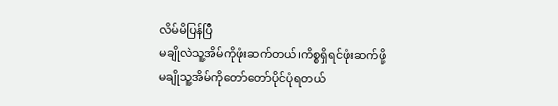လိမ်မိပြန်ပြီ
မချိုလဲသူ့အိမ်ကိုဖုံးဆက်တယ်၊ကိစ္စရှိရင်ဖုံးဆက်ဖို့
မချိုသူ့အိမ်ကိုတော်တော်ပိုင်ပုံရတယ်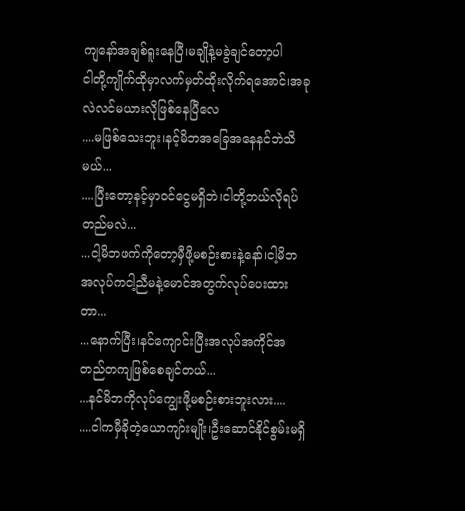ကျနော်အချစ်ရူးနေပြီ၊မချိုနဲ့မခွဲချင်တော့ပါ
ငါတို့ကျိုက်ထိုမှာလက်မှတ်ထိုးလိုက်ရအောင်၊အခုလဲလင်မယားလိုဖြစ်နေပြီလေ
....မဖြစ်သေးဘူး၊နင့်မိဘအခြေအနေနင်ဘဲသိမယ်...
....ပြီးတော့နင့်မှာဝင်ငွေမရှိဘဲ၊ငါတို့ဘယ်လိုရပ်တည်မလဲ...
...ငါ့မိဘဖက်ကိုတော့မှီဖို့မစဉ်းစားနဲ့နော်၊ငါ့မိဘအလုပ်ကငါ့ညီမနဲ့မောင်အတွက်လုပ်ပေးထားတာ...
...နောက်ပြီး၊နင်ကျောင်းပြီးအလုပ်အကိုင်အတည်တကျဖြစ်စေချင်တယ်...
...နင်မိဘကိုလုပ်ကျွေးဖို့မစဉ်းစားဘူးလား....
....ငါကမှီခိုတဲ့ယောကျာ်းမျိုး၊ဦးဆောင်နိုင်စွမ်းမရှိ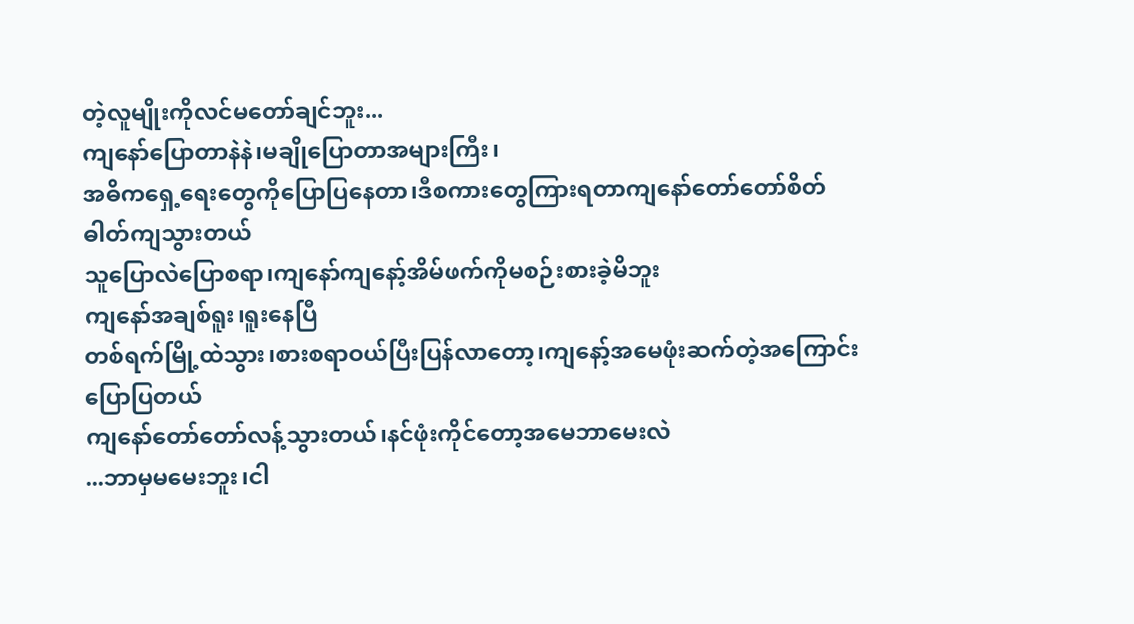တဲ့လူမျိုးကိုလင်မတော်ချင်ဘူး...
ကျနော်ပြောတာနဲနဲ၊မချိုပြောတာအများကြီး၊
အဓိကရှေ့ရေးတွေကိုပြောပြနေတာ၊ဒီစကားတွေကြားရတာကျနော်တော်တော်စိတ်ဓါတ်ကျသွားတယ်
သူပြောလဲပြောစရာ၊ကျနော်ကျနော့်အိမ်ဖက်ကိုမစဉ်းစားခဲ့မိဘူး
ကျနော်အချစ်ရူး၊ရူးနေပြီ
တစ်ရက်မြို့ထဲသွား၊စားစရာဝယ်ပြီးပြန်လာတော့၊ကျနော့်အမေဖုံးဆက်တဲ့အကြောင်းပြောပြတယ်
ကျနော်တော်တော်လန့်သွားတယ်၊နင်ဖုံးကိုင်တော့အမေဘာမေးလဲ
...ဘာမှမမေးဘူး၊ငါ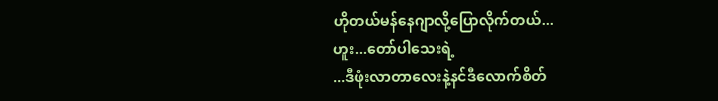ဟိုတယ်မန်နေဂျာလို့ပြောလိုက်တယ်...
ဟူး...တော်ပါသေးရဲ့
...ဒီဖုံးလာတာလေးနဲ့နင်ဒီလောက်စိတ်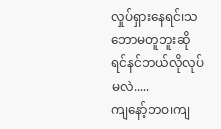လှုပ်ရှားနေရင်၊သဘောမတူဘူးဆိုရင်နင်ဘယ်လိုလုပ်မလဲ.....
ကျနော့်ဘဝ၊ကျ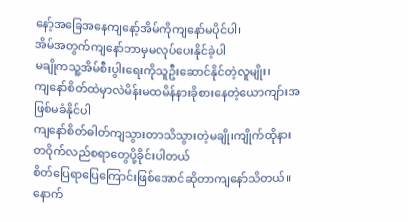နော့်အခြေအနေကျနော့်အိမ်ကိုကျနော်မပိုင်ပါ၊
အိမ်အတွက်ကျနော်ဘာမှမလုပ်ပေးနိုင်ခဲ့ပါ
မချိုကသူ့အိမ်စီးပွါးရေးကိုသူဦးဆောင်နိုင်တဲ့လူမျိုး၊
ကျနော်စိတ်ထဲမှာလဲမိန်းမထမိန်နားခိုစားနေတဲ့ယောကျာ်းအဖြစ်မခံနိုင်ပါ
ကျနော်စိတ်ဓါတ်ကျသွားတာသိသွားတဲ့မချို၊ကျိုက်ထိုနားတဝိုက်လည်စရာတွေပို့ခိုင်းပါတယ်
စိတ်ပြေရာပြေကြောင်းဖြစ်အောင်ဆိုတာကျနော်သိတယ်။
နောက်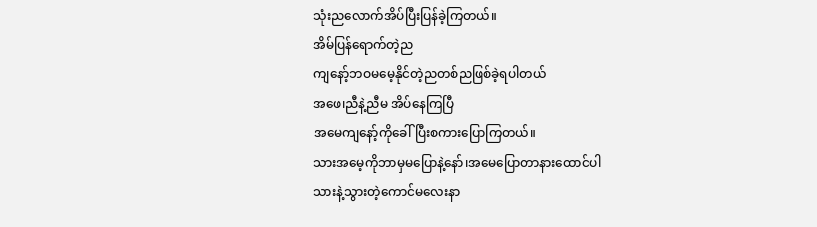သုံးညလောက်အိပ်ပြီးပြန်ခဲ့ကြတယ်။
အိမ်ပြန်ရောက်တဲ့ည
ကျနော့်ဘဝမမေ့နိုင်တဲ့ညတစ်ညဖြစ်ခဲ့ရပါတယ်
အဖေ၊ညီနဲ့ညီမ အိပ်နေကြပြီ
အမေကျနော့်ကိုခေါ်ပြီးစကားပြောကြတယ်။
သားအမေ့ကိုဘာမှမပြောနဲ့နော်၊အမေပြောတာနားထောင်ပါ
သားနဲ့သွားတဲ့ကောင်မလေးနာ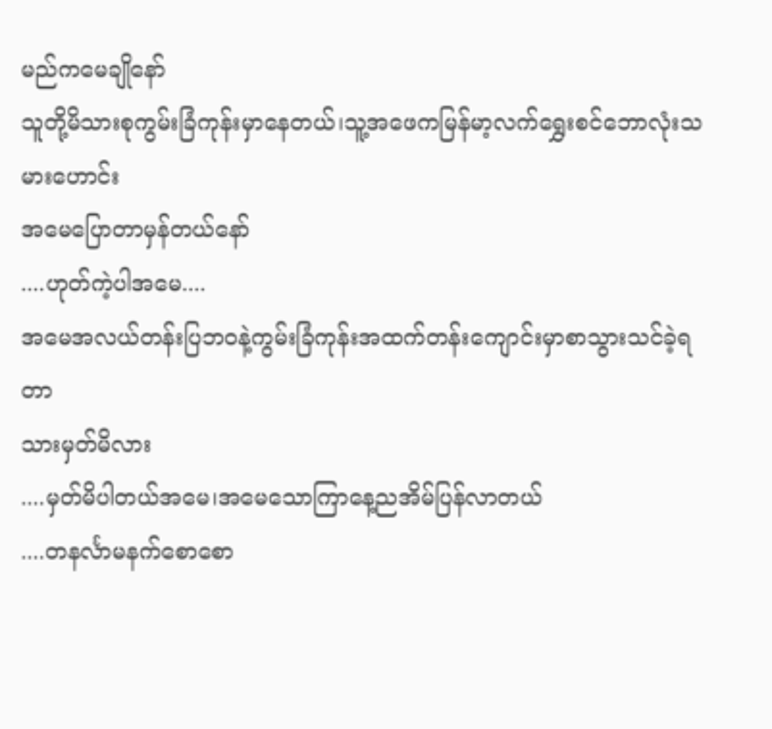မည်ကမေချိုနော်
သူတို့မိသားစုကွမ်းခြံကုန်းမှာနေတယ်၊သူ့အဖေကမြန်မာ့လက်ရွှေးစင်ဘောလုံးသမားဟောင်း
အမေပြောတာမှန်တယ်နော်
....ဟုတ်ကဲ့ပါအမေ....
အမေအလယ်တန်းပြဘဝနဲ့ကွမ်းခြံကုန်းအထက်တန်းကျောင်းမှာစာသွားသင်ခဲ့ရတာ
သားမှတ်မိလား
....မှတ်မိပါတယ်အမေ၊အမေသောကြာနေ့ညအိမ်ပြန်လာတယ်
....တနင်္လာမနက်စောစော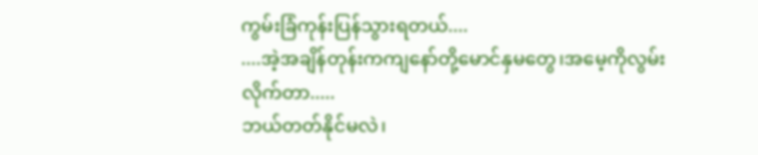ကွမ်းခြံကုန်းပြန်သွားရတယ်....
....အဲ့အချိန်တုန်းကကျနော်တို့မောင်နှမတွေ၊အမေ့ကိုလွမ်းလိုက်တာ.....
ဘယ်တတ်နိုင်မလဲ၊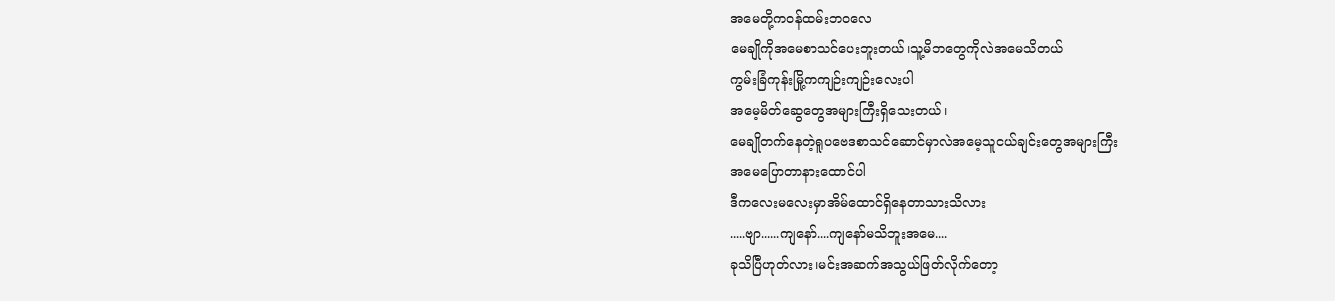အမေတို့ကဝန်ထမ်းဘဝလေ
မေချိုကိုအမေစာသင်ပေးဘူးတယ်၊သူ့မိဘတွေကိုလဲအမေသိတယ်
ကွမ်းခြံကုန်းမြို့ကကျဉ်းကျဉ်းလေးပါ
အမေ့မိတ်ဆွေတွေအများကြီးရှိသေးတယ်၊
မေချိုတက်နေတဲ့ရူပဗေဒစာသင်ဆောင်မှာလဲအမေ့သူငယ်ချင်းတွေအများကြီး
အမေပြောတာနားထောင်ပါ
ဒီကလေးမလေးမှာအိမ်ထောင်ရှိနေတာသားသိလား
.....ဗျာ......ကျနော်....ကျနော်မသိဘူးအမေ....
ခုသိပြီဟုတ်လား၊မင်းအဆက်အသွယ်ဖြတ်လိုက်တော့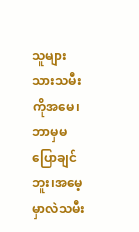သူများသားသမီးကိုအမေ၊ဘာမှမပြောချင်ဘူး၊အမေ့မှာလဲသမီး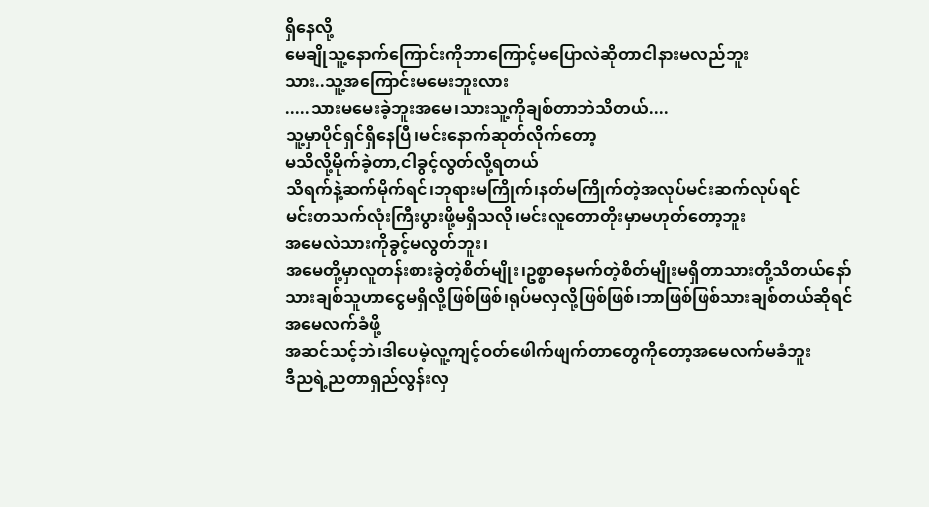ရှိနေလို့
မေချိုသူ့နောက်ကြောင်းကိုဘာကြောင့်မပြောလဲဆိုတာငါနားမလည်ဘူး
သား..သူ့အကြောင်းမမေးဘူးလား
.....သားမမေးခဲ့ဘူးအမေ၊သားသူ့ကိုချစ်တာဘဲသိတယ်....
သူ့မှာပိုင်ရှင်ရှိနေပြီ၊မင်းနောက်ဆုတ်လိုက်တော့
မသိလို့မိုက်ခဲ့တာ,ငါခွင့်လွတ်လို့ရတယ်
သိရက်နဲ့ဆက်မိုက်ရင်၊ဘုရားမကြိုက်၊နတ်မကြိုက်တဲ့အလုပ်မင်းဆက်လုပ်ရင်
မင်းတသက်လုံးကြီးပွားဖို့မရှိသလို၊မင်းလူတောတိုးမှာမဟုတ်တော့ဘူး
အမေလဲသားကိုခွင့်မလွတ်ဘူး၊
အမေတို့မှာလူတန်းစားခွဲတဲ့စိတ်မျိုး၊ဥစ္စာဓနမက်တဲ့စိတ်မျိုးမရှိတာသားတို့သိတယ်နော်
သားချစ်သူဟာငွေမရှိလို့ဖြစ်ဖြစ်၊ရုပ်မလှလို့ဖြစ်ဖြစ်၊ဘာဖြစ်ဖြစ်သားချစ်တယ်ဆိုရင်အမေလက်ခံဖို့
အဆင်သင့်ဘဲ၊ဒါပေမဲ့လူ့ကျင့်ဝတ်ဖေါက်ဖျက်တာတွေကိုတော့အမေလက်မခံဘူး
ဒီညရဲ့ညတာရှည်လွန်းလှ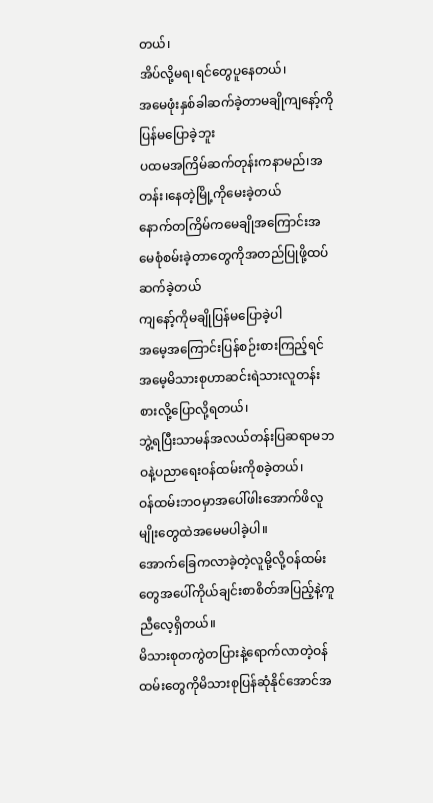တယ်၊
အိပ်လို့မရ၊ရင်တွေပူနေတယ်၊
အမေဖုံးနှစ်ခါဆက်ခဲ့တာမချိုကျနော့်ကိုပြန်မပြောခဲ့ဘူး
ပထမအကြိမ်ဆက်တုန်းကနာမည်၊အတန်း၊နေတဲ့မြို့ကိုမေးခဲ့တယ်
နောက်တကြိမ်ကမေချိုအကြောင်းအမေစုံစမ်းခဲ့တာတွေကိုအတည်ပြုဖို့ထပ်ဆက်ခဲ့တယ်
ကျနော့်ကိုမချိုပြန်မပြောခဲ့ပါ
အမေ့အကြောင်းပြန်စဉ်းစားကြည့်ရင်အမေ့မိသားစုဟာဆင်းရဲသားလူတန်းစားလို့ပြောလို့ရတယ်၊
ဘွဲ့ရပြီးသာမန်အလယ်တန်းပြဆရာမဘဝနဲ့ပညာရေးဝန်ထမ်းကိုစခဲ့တယ်၊
ဝန်ထမ်းဘဝမှာအပေါ်ဖါးအောက်ဖိလူမျိုးတွေထဲအမေမပါခဲ့ပါ။
အောက်ခြေကလာခဲ့တဲ့လူမို့လို့ဝန်ထမ်းတွေအပေါ်ကိုယ်ချင်းစာစိတ်အပြည့်နဲ့ကူညီလေ့ရှိတယ်။
မိသားစုတကွဲတပြားနဲ့ရောက်လာတဲ့ဝန်ထမ်းတွေကိုမိသားစုပြန်ဆုံနိုင်အောင်အ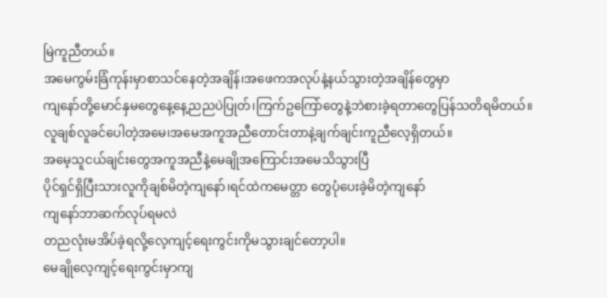မြဲကူညီတယ်။
အမေကွမ်းခြံကုန်းမှာစာသင်နေတဲ့အချိန်၊အဖေကအလုပ်နဲ့နယ်သွားတဲ့အချိန်တွေမှာ
ကျနော်တို့မောင်နှမတွေနေ့နေ့ညညပဲပြုတ်၊ကြက်ဥကြော်တွေနဲ့ဘဲစားခဲ့ရတာတွေပြန်သတိရမိတယ်။
လူချစ်လူခင်ပေါတဲ့အမေ၊အမေအကူအညီတောင်းတာနဲ့ချက်ချင်းကူညီလေ့ရှိတယ်။
အမေ့သူငယ်ချင်းတွေအကူအညီနဲ့မေချိုအကြောင်းအမေသိသွားပြီ
ပိုင်ရှင်ရှိပြီးသားလူကိုချစ်မိတဲ့ကျနော်၊ရင်ထဲကမေတ္တာ တွေပုံပေးခဲ့မိတဲ့ကျနော်
ကျနော်ဘာဆက်လုပ်ရမလဲ
တညလုံးမအိပ်ခဲ့ရလို့လေ့ကျင့်ရေးကွင်းကိုမသွားချင်တော့ပါ။
မေချိုလေ့ကျင့်ရေးကွင်းမှာကျ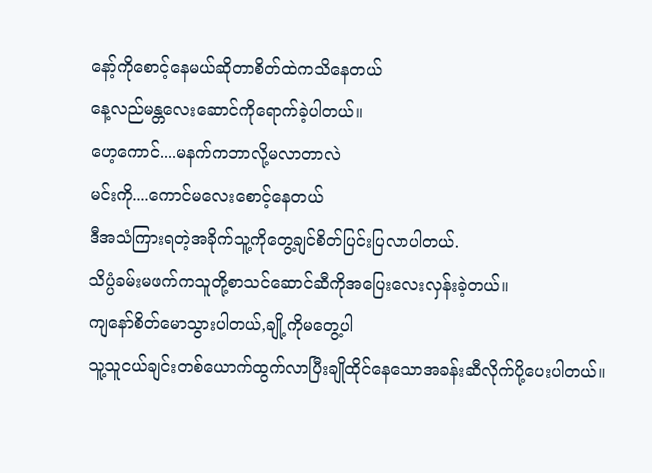နော့်ကိုစောင့်နေမယ်ဆိုတာစိတ်ထဲကသိနေတယ်
နေ့လည်မန္တလေးဆောင်ကိုရောက်ခဲ့ပါတယ်။
ဟေ့ကောင်....မနက်ကဘာလို့မလာတာလဲ
မင်းကို....ကောင်မလေးစောင့်နေတယ်
ဒီအသံကြားရတဲ့အခိုက်သူ့ကိုတွေ့ချင်စိတ်ပြင်းပြလာပါတယ်.
သိပ္ပံခမ်းမဖက်ကသူတို့စာသင်ဆောင်ဆီကိုအပြေးလေးလှန်းခဲ့တယ်။
ကျနော်စိတ်မောသွားပါတယ်,ချို့ကိုမတွေ့ပါ
သူ့သူငယ်ချင်းတစ်ယောက်ထွက်လာပြီးချိုထိုင်နေသောအခန်းဆီလိုက်ပို့ပေးပါတယ်။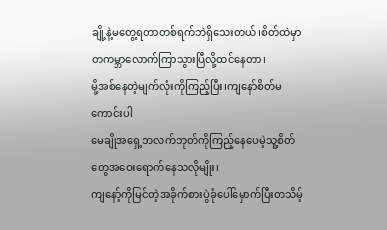ချို့နဲ့မတွေ့ရတာတစ်ရက်ဘဲရှိသေးတယ်၊စိတ်ထဲမှာတကမ္ဘာလောက်ကြာသွားပြီလို့ထင်နေတာ၊
မို့အစ်နေတဲ့မျက်လုံးကိုကြည့်ပြီး၊ကျနော်စိတ်မကောင်းပါ
မေချိုအရှေ့ဘလက်ဘုတ်ကိုကြည့်နေပေမဲ့သူ့စိတ်တွေအဝေးရောက်နေသလိုမျိုး၊
ကျနော့်ကိုမြင်တဲ့အခိုက်စားပွဲခုံပေါ်မှောက်ပြီးတသိမ့်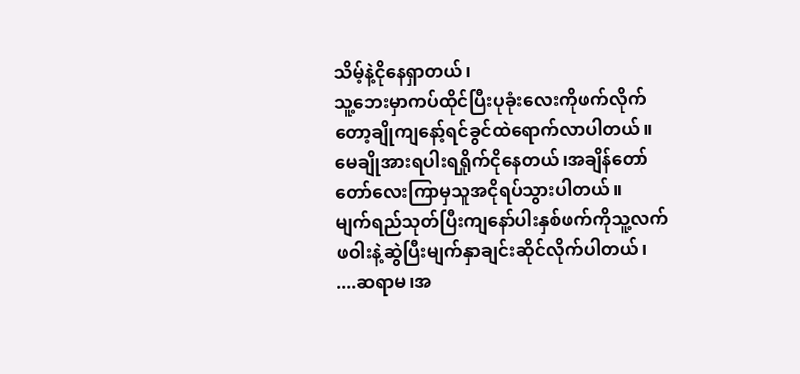သိမ့်နဲ့ငိုနေရှာတယ်၊
သူ့ဘေးမှာကပ်ထိုင်ပြီးပုခုံးလေးကိုဖက်လိုက်တော့ချိုကျနော့်ရင်ခွင်ထဲရောက်လာပါတယ်။
မေချိုအားရပါးရရှိုက်ငိုနေတယ်၊အချိန်တော်တော်လေးကြာမှသူအငိုရပ်သွားပါတယ်။
မျက်ရည်သုတ်ပြီးကျနော်ပါးနှစ်ဖက်ကိုသူ့လက်ဖဝါးနဲ့ဆွဲပြီးမျက်နှာချင်းဆိုင်လိုက်ပါတယ်၊
....ဆရာမ၊အ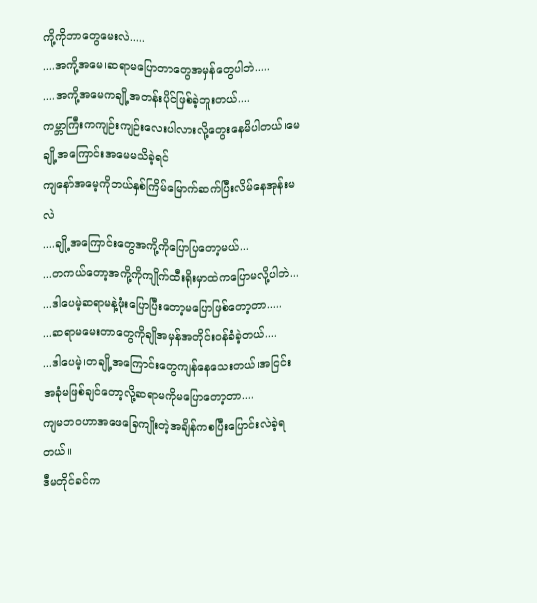ကို့ကိုဘာတွေမေးလဲ.....
....အကို့အမေ၊ဆရာမပြောတာတွေအမှန်တွေပါဘဲ.....
....အကို့အမေကချို့အတန်းပိုင်ဖြစ်ခဲ့ဘူးတယ်....
ကမ္ဘာကြီးကကျဉ်းကျဉ်းလေးပါလားလို့တွေးနေမိပါတယ်၊မေချို့အကြောင်းအမေမသိခဲ့ရင်
ကျနော်အမေ့ကိုဘယ်နှစ်ကြိမ်မြောက်ဆက်ပြီးလိမ်နေအုန်းမလဲ
....ချို့အကြောင်းတွေအကို့ကိုပြောပြတော့မယ်...
...တကယ်တော့အကို့ကိုကျိုက်ထီးရိုးမှာထဲကပြောမလို့ပါဘဲ...
...ဒါပေမဲ့ဆရာမနဲ့ဖုံးပြောပြီးတော့မပြောဖြစ်တော့တာ.....
...ဆရာမမေးတာတွေကိုချိုအမှန်အတိုင်းဝန်ခံခဲ့တယ်....
...ဒါပေမဲ့၊တချို့အကြောင်းတွေကျန်နေသေးတယ်၊အငြင်းအခုံမဖြစ်ချင်တော့လို့ဆရာမကိုမပြောတော့တာ....
ကျမဘဝဟာအဖေခြေကျိုးတဲ့အချိန်ကစပြီးပြောင်းလဲခဲ့ရတယ်။
ဒီမတိုင်ခင်က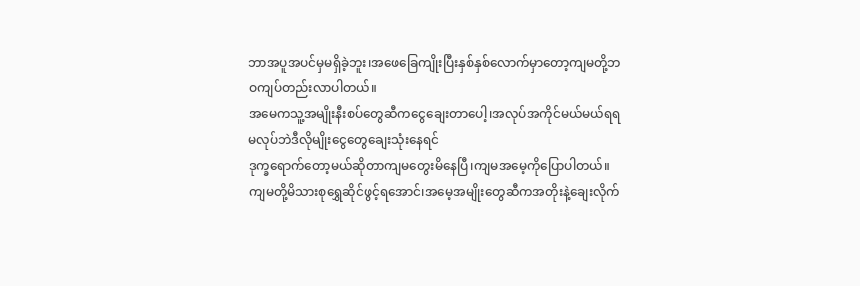ဘာအပူအပင်မှမရှိခဲ့ဘူး၊အဖေခြေကျိုးပြီးနှစ်နှစ်လောက်မှာတော့ကျမတို့ဘဝကျပ်တည်းလာပါတယ်။
အမေကသူ့အမျိုးနီးစပ်တွေဆီကငွေချေးတာပေါ့၊အလုပ်အကိုင်မယ်မယ်ရရမလုပ်ဘဲဒီလိုမျိုးငွေတွေချေးသုံးနေရင်
ဒုက္ခရောက်တော့မယ်ဆိုတာကျမတွေးမိနေပြီ၊ကျမအမေ့ကိုပြောပါတယ်။
ကျမတို့မိသားစုရွှေဆိုင်ဖွင့်ရအောင်၊အမေ့အမျိုးတွေဆီကအတိုးနဲ့ချေးလိုက်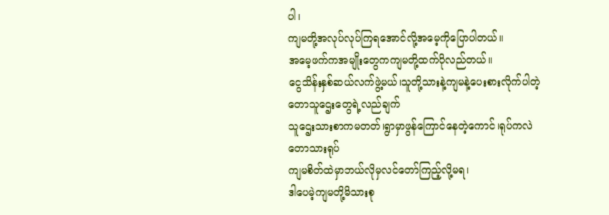ပါ၊
ကျမတို့အလုပ်လုပ်ကြရအောင်လို့အမေ့ကိုပြောပါတယ်။
အမေ့ဖက်ကအမျိုးတွေကကျမတို့ထက်ပိုလည်တယ်။
ငွေသိန်းနှစ်ဆယ်လက်ဖွဲ့မယ်၊သူတို့သားနဲ့ကျမနဲ့ပေးစားလိုက်ပါတဲ့တောသူဌေးတွေရဲ့လည်ချက်
သူဌေးသားစာကမတတ်၊ရွာမှာဖွန်ကြောင်နေတဲ့ကောင်၊ရုပ်ကလဲတောသားရုပ်
ကျမစိတ်ထဲမှာဘယ်လိုမှလင်တော်ကြည့်လို့မရ၊
ဒါပေမဲ့ကျမတို့မိသားစု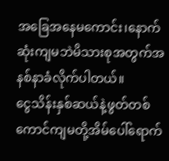အခြေအနေမကောင်း၊နောက်ဆုံးကျမဘဲမိသားစုအတွက်အနစ်နာခံလိုက်ပါတယ်။
ငွေသိန်းနှစ်ဆယ်နဲ့ဖွတ်တစ်ကောင်ကျမတို့အိမ်ပေါ်ရောက်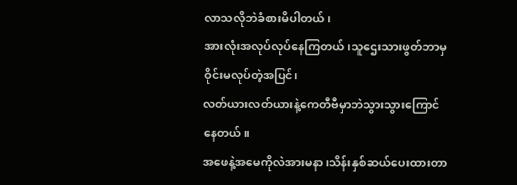လာသလိုဘဲခံစားမိပါတယ်၊
အားလုံးအလုပ်လုပ်နေကြတယ်၊သူဌေးသားဖွတ်ဘာမှဝိုင်းမလုပ်တဲ့အပြင်၊
လတ်ယားလတ်ယားနဲ့ကေတီဗီမှာဘဲသွားသွားကြောင်နေတယ်။
အဖေနဲ့အမေကိုလဲအားမနာ၊သိန်းနှစ်ဆယ်ပေးထားတာ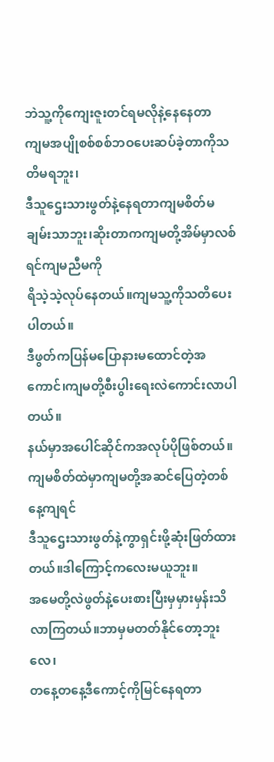ဘဲသူ့ကိုကျေးဇူးတင်ရမလိုနဲ့နေနေတာ
ကျမအပျိုစစ်စစ်ဘဝပေးဆပ်ခဲ့တာကိုသတိမရဘူး၊
ဒီသူဌေးသားဖွတ်နဲ့နေရတာကျမစိတ်မချမ်းသာဘူး၊ဆိုးတာကကျမတို့အိမ်မှာလစ်ရင်ကျမညီမကို
ရိသဲ့သဲ့လုပ်နေတယ်။ကျမသူ့ကိုသတိပေးပါတယ်။
ဒီဖွတ်ကပြန်မပြောနားမထောင်တဲ့အကောင်၊ကျမတို့စီးပွါးရေးလဲကောင်းလာပါတယ်။
နယ်မှာအပေါင်ဆိုင်ကအလုပ်ပိုဖြစ်တယ်။ကျမစိတ်ထဲမှာကျမတို့အဆင်ပြေတဲ့တစ်နေ့ကျရင်
ဒီသူဌေးသားဖွတ်နဲ့ကွာရှင်းဖို့ဆုံးဖြတ်ထားတယ်။ဒါကြောင့်ကလေးမယူဘူး။
အမေတို့လဲဖွတ်နဲ့ပေးစားပြီးမှမှားမှန်းသိလာကြတယ်။ဘာမှမတတ်နိုင်တော့ဘူးလေ၊
တနေ့တနေ့ဒီကောင့်ကိုမြင်နေရတာ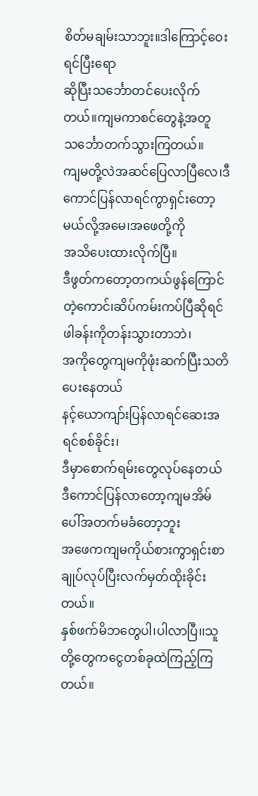စိတ်မချမ်းသာဘူး။ဒါကြောင့်ဝေးရင်ပြီးရော
ဆိုပြီးသင်္ဘောတင်ပေးလိုက်တယ်။ကျမကာစင်တွေနဲ့အတူသင်္ဘောတက်သွားကြတယ်။
ကျမတို့လဲအဆင်ပြေလာပြီလေ၊ဒီကောင်ပြန်လာရင်ကွာရှင်းတော့မယ်လို့အမေ၊အဖေတို့ကို
အသိပေးထားလိုက်ပြီ။
ဒီဖွတ်ကတော့တကယ်ဖွန်ကြောင်တဲ့ကောင်၊ဆိပ်ကမ်းကပ်ပြီဆိုရင်ဖါခန်းကိုတန်းသွားတာဘဲ၊
အကိုတွေကျမကိုဖုံးဆက်ပြီးသတိပေးနေတယ်
နင့်ယောကျာ်းပြန်လာရင်ဆေးအရင်စစ်ခိုင်း၊
ဒီမှာစောက်ရမ်းတွေလုပ်နေတယ်
ဒီကောင်ပြန်လာတော့ကျမအိမ်ပေါ်အတက်မခံတော့ဘူး
အဖေကကျမကိုယ်စားကွာရှင်းစာချုပ်လုပ်ပြီးလက်မှတ်ထိုးခိုင်းတယ်။
နှစ်ဖက်မိဘတွေပါ၊ပါလာပြီ၊၊သူတို့တွေကငွေတစ်ခုထဲကြည့်ကြတယ်။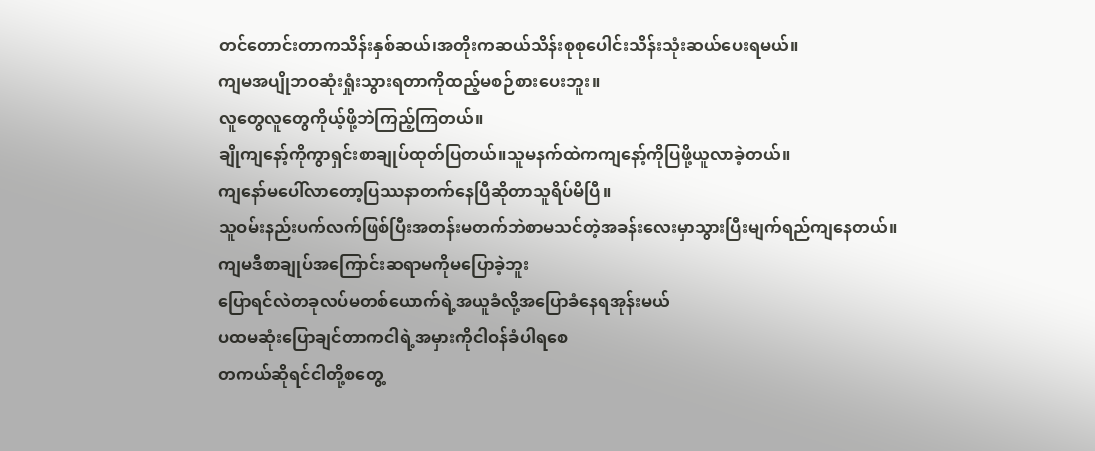တင်တောင်းတာကသိန်းနှစ်ဆယ်၊အတိုးကဆယ်သိန်းစုစုပေါင်းသိန်းသုံးဆယ်ပေးရမယ်။
ကျမအပျိုဘဝဆုံးရှုံးသွားရတာကိုထည့်မစဉ်စားပေးဘူး။
လူတွေလူတွေကိုယ့်ဖို့ဘဲကြည့်ကြတယ်။
ချိုကျနော့်ကိုကွာရှင်းစာချုပ်ထုတ်ပြတယ်။သူမနက်ထဲကကျနော့်ကိုပြဖို့ယူလာခဲ့တယ်။
ကျနော်မပေါ်လာတော့ပြဿနာတက်နေပြီဆိုတာသူရိပ်မိပြီ။
သူဝမ်းနည်းပက်လက်ဖြစ်ပြီးအတန်းမတက်ဘဲစာမသင်တဲ့အခန်းလေးမှာသွားပြီးမျက်ရည်ကျနေတယ်။
ကျမဒီစာချုပ်အကြောင်းဆရာမကိုမပြောခဲ့ဘူး
ပြောရင်လဲတခုလပ်မတစ်ယောက်ရဲ့အယူခံလို့အပြောခံနေရအုန်းမယ်
ပထမဆုံးပြောချင်တာကငါရဲ့အမှားကိုငါဝန်ခံပါရစေ
တကယ်ဆိုရင်ငါတို့စတွေ့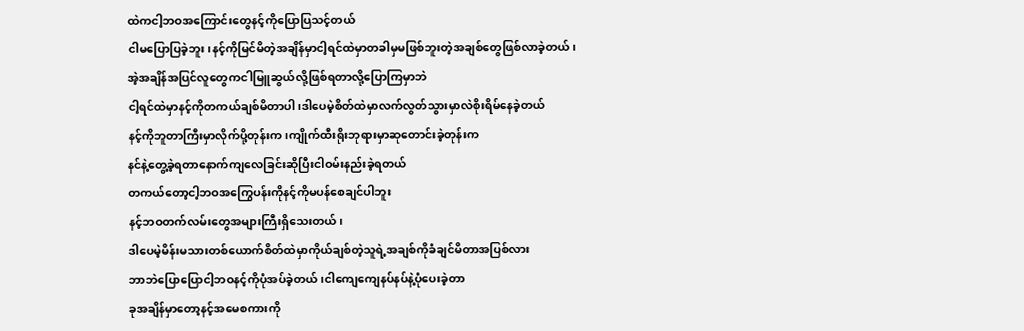ထဲကငါ့ဘဝအကြောင်းတွေနင့်ကိုပြောပြသင့်တယ်
ငါမပြောပြခဲ့ဘူး၊နင့်ကိုမြင်မိတဲ့အချိန်မှာငါ့ရင်ထဲမှာတခါမှမဖြစ်ဘူးတဲ့အချစ်တွေဖြစ်လာခဲ့တယ်၊
အဲ့အချိန်အပြင်လူတွေကငါမြူဆွယ်လို့ဖြစ်ရတာလို့ပြောကြမှာဘဲ
ငါ့ရင်ထဲမှာနင့်ကိုတကယ်ချစ်မိတာပါ၊ဒါပေမဲ့စိတ်ထဲမှာလက်လွတ်သွားမှာလဲစိုးရိမ်နေခဲ့တယ်
နင့်ကိုဘူတာကြီးမှာလိုက်ပို့တုန်းက၊ကျိုက်ထီးရိုးဘုရားမှာဆုတောင်းခဲ့တုန်းက
နင်နဲ့တွေ့ခဲ့ရတာနောက်ကျလေခြင်းဆိုပြီးငါဝမ်းနည်းခဲ့ရတယ်
တကယ်တော့ငါ့ဘဝအကြွေပန်းကိုနင့်ကိုမပန်စေချင်ပါဘူး
နင့်ဘဝတက်လမ်းတွေအများကြီးရှိသေးတယ်၊
ဒါပေမဲ့မိန်းမသားတစ်ယောက်စိတ်ထဲမှာကိုယ်ချစ်တဲ့သူရဲ့အချစ်ကိုခံချင်မိတာအပြစ်လား
ဘာဘဲပြောပြောငါ့ဘဝနင့်ကိုပုံအပ်ခဲ့တယ်၊ငါကျေကျေနပ်နပ်နဲ့ပုံပေးခဲ့တာ
ခုအချိန်မှာတော့နင့်အမေစကားကို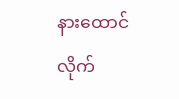နားထောင်လိုက်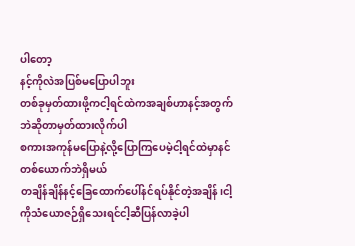ပါတော့
နင့်ကိုလဲအပြစ်မပြောပါဘူး
တစ်ခုမှတ်ထားဖို့ကငါ့ရင်ထဲကအချစ်ဟာနင့်အတွက်ဘဲဆိုတာမှတ်ထားလိုက်ပါ
စကားအကုန်မပြောနဲ့လို့ပြောကြပေမဲ့ငါ့ရင်ထဲမှာနင်တစ်ယောက်ဘဲရှိမယ်
တချိန်ချိန်နင့်ခြေထောက်ပေါ်နင်ရပ်နိုင်တဲ့အချိန်၊ငါ့ကိုသံယောဇဉ်ရှိသေးရင်ငါ့ဆီပြန်လာခဲ့ပါ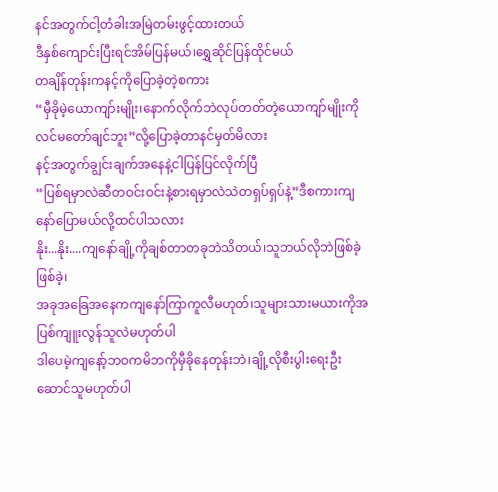နင်အတွက်ငါ့တံခါးအမြဲတမ်းဖွင့်ထားတယ်
ဒီနှစ်ကျောင်းပြီးရင်အိမ်ပြန်မယ်၊ရွှေဆိုင်ပြန်ထိုင်မယ်
တချိန်တုန်းကနင့်ကိုပြောခဲ့တဲ့စကား
“မှီခိုမဲ့ယောကျာ်းမျိုး၊နောက်လိုက်ဘဲလုပ်တတ်တဲ့ယောကျာ်မျိုးကိုလင်မတော်ချင်ဘူး”လို့ပြောခဲ့တာနင်မှတ်မိလား
နင့်အတွက်ချွင်းချက်အနေနဲ့ငါပြန်ပြင်လိုက်ပြီ
“ပြစ်ရမှာလဲဆီတဝင်းဝင်းနဲ့စားရမှာလဲသဲတရှပ်ရှပ်နဲ့”ဒီစကားကျနော်ပြောမယ်လို့ထင်ပါသလား
နိုး...နိုး....ကျနော်ချို့ကိုချစ်တာတခုဘဲသိတယ်၊သူဘယ်လိုဘဲဖြစ်ခဲ့ဖြစ်ခဲ့၊
အခုအခြေအနေကကျနော်ကြာကူလီမဟုတ်၊သူများသားမယားကိုအပြစ်ကျူးလွန်သူလဲမဟုတ်ပါ
ဒါပေမဲ့ကျနော့်ဘဝကမိဘကိုမှီခိုနေတုန်းဘဲ၊ချို့လိုစီးပွါးရေးဦးဆောင်သူမဟုတ်ပါ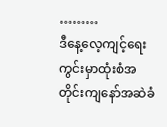………
ဒီနေ့လေ့ကျင့်ရေးကွင်းမှာထုံးစံအတိုင်းကျနော်အဆဲခံ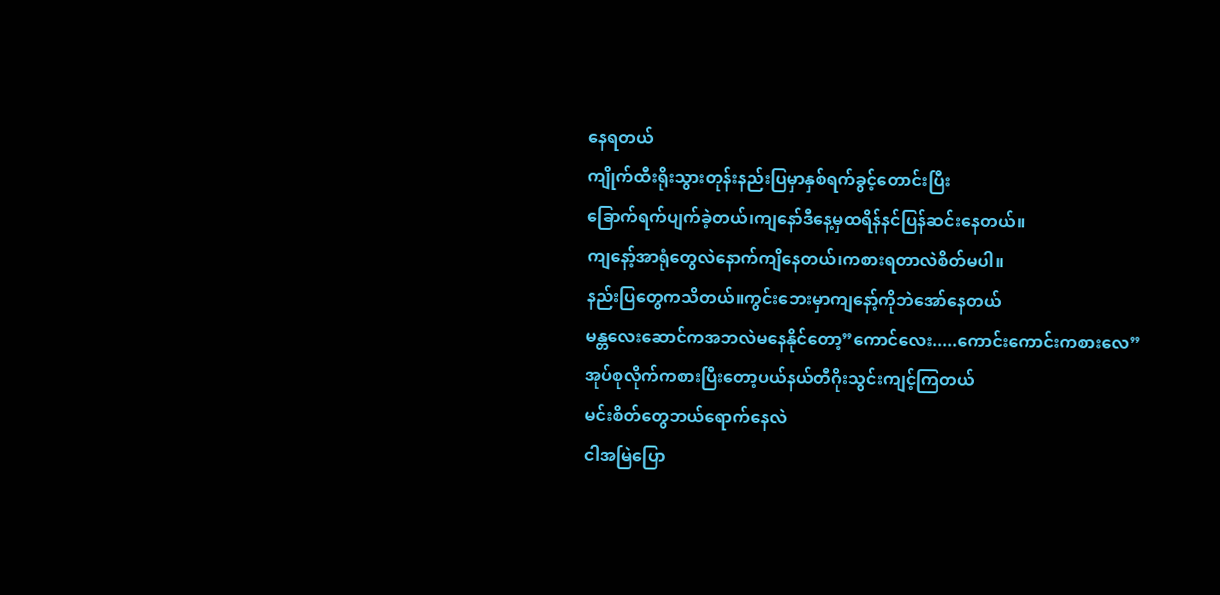နေရတယ်
ကျိုက်ထီးရိုးသွားတုန်းနည်းပြမှာနှစ်ရက်ခွင့်တောင်းပြီး
ခြောက်ရက်ပျက်ခဲ့တယ်၊ကျနော်ဒီနေ့မှထရိန်နင်ပြန်ဆင်းနေတယ်။
ကျနော့်အာရုံတွေလဲနောက်ကျိနေတယ်၊ကစားရတာလဲစိတ်မပါ။
နည်းပြတွေကသိတယ်။ကွင်းဘေးမှာကျနော့်ကိုဘဲအော်နေတယ်
မန္တလေးဆောင်ကအဘလဲမနေနိုင်တော့”ကောင်လေး.....ကောင်းကောင်းကစားလေ”
အုပ်စုလိုက်ကစားပြီးတော့ပယ်နယ်တီဂိုးသွင်းကျင့်ကြတယ်
မင်းစိတ်တွေဘယ်ရောက်နေလဲ
ငါအမြဲပြော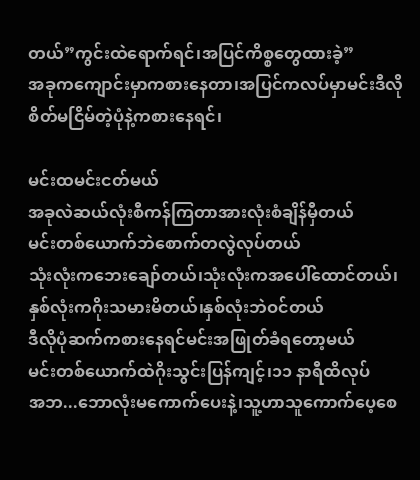တယ်”ကွင်းထဲရောက်ရင်၊အပြင်ကိစ္စတွေထားခဲ့”
အခုကကျောင်းမှာကစားနေတာ၊အပြင်ကလပ်မှာမင်းဒီလိုစိတ်မငြိမ်တဲ့ပုံနဲ့ကစားနေရင်၊

မင်းထမင်းငတ်မယ်
အခုလဲဆယ်လုံးစီကန်ကြတာအားလုံးစံချိန်မှီတယ်
မင်းတစ်ယောက်ဘဲစောက်တလွဲလုပ်တယ်
သုံးလုံးကဘေးချော်တယ်၊သုံးလုံးကအပေါ်ထောင်တယ်၊
နှစ်လုံးကဂိုးသမားမိတယ်၊နှစ်လုံးဘဲဝင်တယ်
ဒီလိုပုံဆက်ကစားနေရင်မင်းအဖြုတ်ခံရတော့မယ်
မင်းတစ်ယောက်ထဲဂိုးသွင်းပြန်ကျင့်၊၁၁ နာရီထိလုပ်
အဘ...ဘောလုံးမကောက်ပေးနဲ့၊သူ့ဟာသူကောက်ပေ့စေ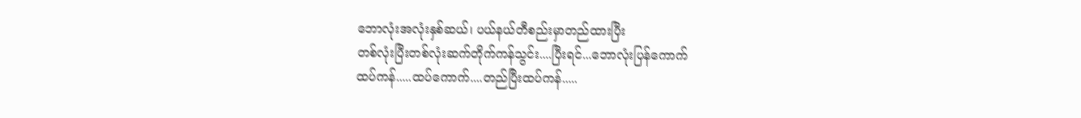ဘောလုံးအလုံးနှစ်ဆယ်၊ ပယ်နယ်တီစည်းမှာတည်ထားပြီး
တစ်လုံးပြီးတစ်လုံးဆက်တိုက်ကန်သွင်း....ပြီးရင်...ဘောလုံးပြန်ကောက်
ထပ်ကန်.....ထပ်ကောက်....တည်ပြီးထပ်ကန်.....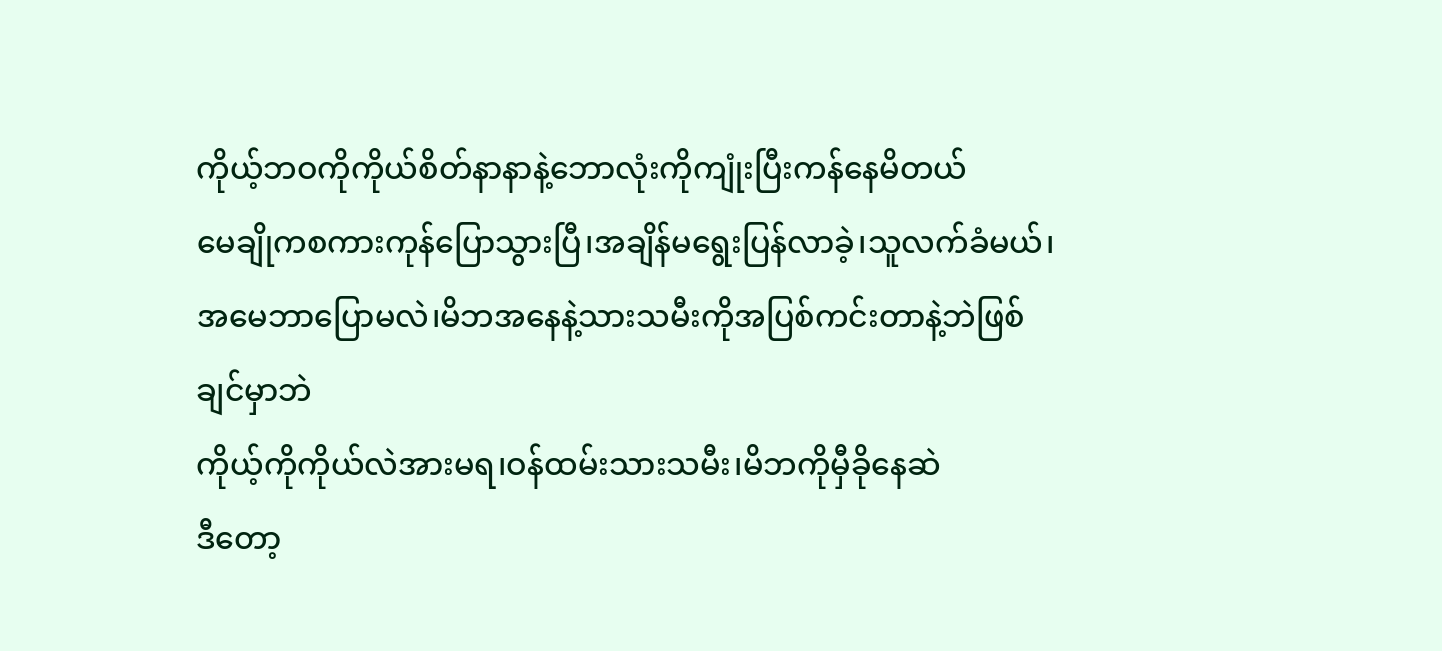ကိုယ့်ဘဝကိုကိုယ်စိတ်နာနာနဲ့ဘောလုံးကိုကျုံးပြီးကန်နေမိတယ်
မေချိုကစကားကုန်ပြောသွားပြီ၊အချိန်မရွေးပြန်လာခဲ့၊သူလက်ခံမယ်၊
အမေဘာပြောမလဲ၊မိဘအနေနဲ့သားသမီးကိုအပြစ်ကင်းတာနဲ့ဘဲဖြစ်ချင်မှာဘဲ
ကိုယ့်ကိုကိုယ်လဲအားမရ၊ဝန်ထမ်းသားသမီး၊မိဘကိုမှီခိုနေဆဲ
ဒီတော့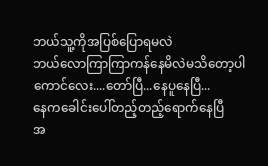ဘယ်သူ့ကိုအပြစ်ပြောရမလဲ
ဘယ်လောကြာကြာကန်နေမိလဲမသိတော့ပါ
ကောင်လေး....တော်ပြီ...နေပူနေပြီ...
နေကခေါင်းပေါ်တည့်တည့်ရောက်နေပြီ
အ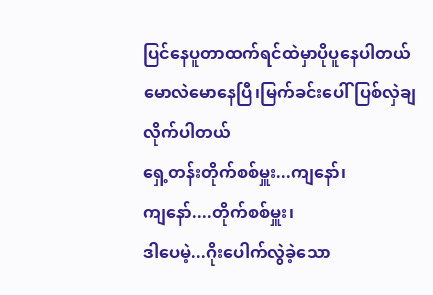ပြင်နေပူတာထက်ရင်ထဲမှာပိုပူနေပါတယ်
မောလဲမောနေပြီ၊မြက်ခင်းပေါ်ပြစ်လှဲချလိုက်ပါတယ်
ရှေ့တန်းတိုက်စစ်မှူး...ကျနော်၊
ကျနော်....တိုက်စစ်မှူး၊
ဒါပေမဲ့...ဂိုးပေါက်လွဲခဲ့သော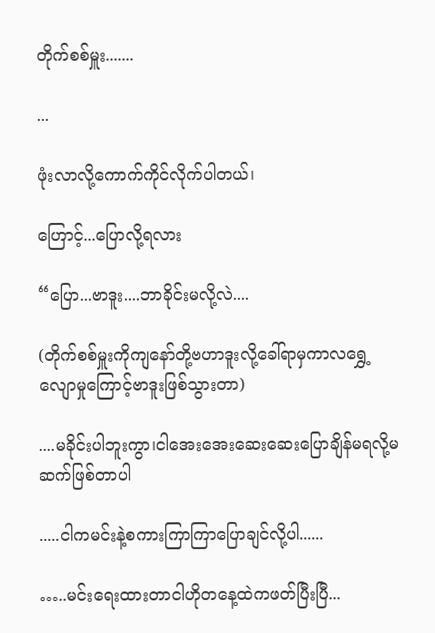တိုက်စစ်မှူး.......

...

ဖုံးလာလို့ကောက်ကိုင်လိုက်ပါတယ်၊

ဟြောင့်...ပြောလို့ရလား

“ပြော...ဗာဒူး....ဘာခိုင်းမလို့လဲ....

(တိုက်စစ်မှူးကိုကျနော်တို့ဗဟာဒူးလို့‌ခေါ်ရာမှကာလရွှေ့လျောမှုကြောင့်ဗာဒူးဖြစ်သွားတာ)

....မခိုင်းပါဘူးကွာ၊ငါအေးအေးဆေးဆေးပြောချိန်မရလို့မဆက်ဖြစ်တာပါ

.....ငါကမင်းနဲ့စကားကြာကြာပြောချင်လို့ပါ......

…..မင်းရေးထားတာငါဟိုတနေ့ထဲကဖတ်ပြီးပြီ...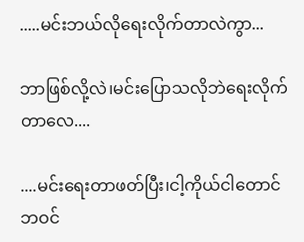.....မင်းဘယ်လိုရေးလိုက်တာလဲကွာ...

ဘာဖြစ်လို့လဲ၊မင်းပြောသလိုဘဲရေးလိုက်တာလေ....

....မင်းရေးတာဖတ်ပြီး၊ငါ့ကိုယ်ငါတောင်ဘဝင်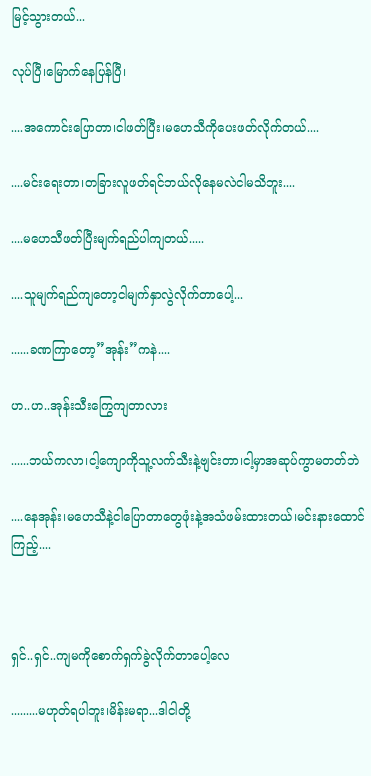မြင့်သွားတယ်...

လုပ်ပြီ၊မြောက်နေပြန်ပြီ၊

....အကောင်းပြောတာ၊ငါဖတ်ပြီး၊မဟေသီကိုပေးဖတ်လိုက်တယ်....

....မင်းရေးတာ၊တခြားလူဖတ်ရင်ဘယ်လိုနေမလဲငါမသိဘူး....

....မဟေသီဖတ်ပြီးမျက်ရည်ပါကျတယ်.....

....သူမျက်ရည်ကျတော့ငါမျက်နှာလွဲလိုက်တာပေါ့...

......ခဏကြာတော့”အုန်း”ကနဲ....

ဟ..ဟ..အုန်းသီးကြွေကျတာလား

......ဘယ်ကလာ၊ငါ့ကျောကိုသူ့လက်သီးနဲ့ဗျင်းတာ၊ငါ့မှာအဆုပ်ကွာမတတ်ဘဲ

....နေအုန်း၊မဟေသီနဲ့ငါပြောတာတွေဖုံးနဲ့အသံဖမ်းထားတယ်၊မင်းနားထောင်ကြည့်....



ရှင်..ရှင်..ကျမကိုစောက်ရှက်ခွဲလိုက်တာပေါ့လေ

.........မဟုတ်ရပါဘူး၊မိန်းမရာ...ဒါငါတို့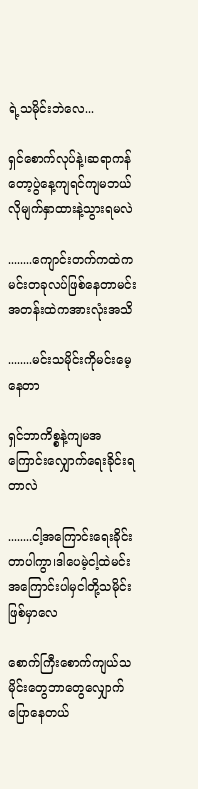ရဲ့သမိုင်းဘဲလေ...

ရှင်စောက်လုပ်နဲ့၊ဆရာကန်တော့ပွဲနေ့ကျရင်ကျမဘယ်လိုမျက်နှာထားနဲ့သွားရမလဲ

........ကျောင်းတက်ကထဲကမင်းတခုလပ်ဖြစ်နေတာမင်းအတန်းထဲကအားလုံးအသိ

........မင်းသမိုင်းကိုမင်းမေ့နေတာ

ရှင်ဘာကိစ္စနဲ့ကျမအကြောင်းလျှောက်ရေးခိုင်းရတာလဲ

........ငါ့အကြောင်းရေးခိုင်းတာပါကွာ၊ဒါပေမဲ့ငါ့ထဲမင်းအကြောင်းပါမှငါတို့သမိုင်းဖြစ်မှာလေ

စောက်ကြီးစောက်ကျယ်သမိုင်းတွေဘာတွေလျှောက်ပြောနေတယ်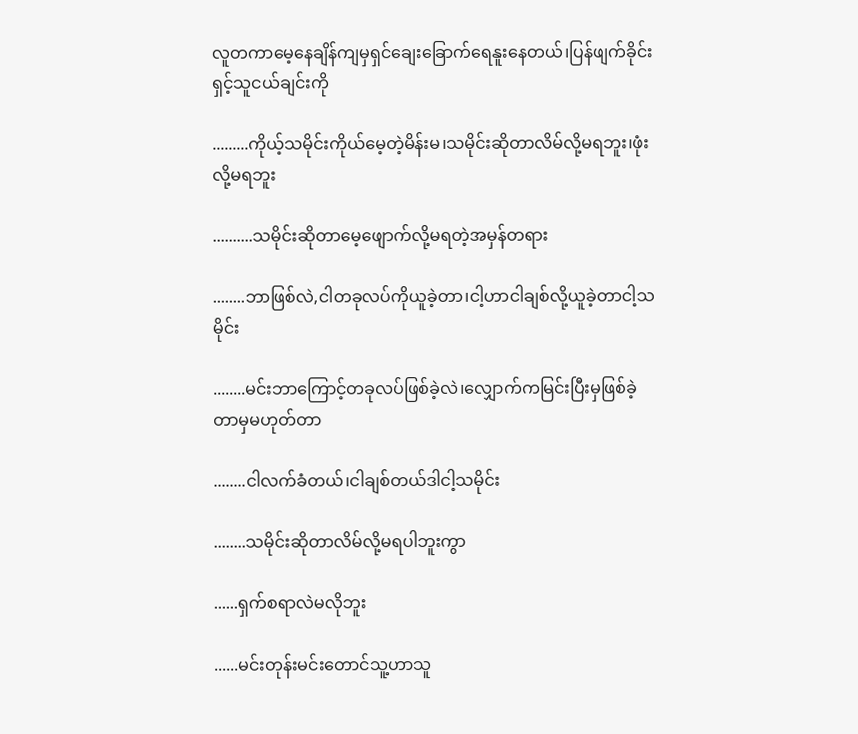လူတကာမေ့နေချိန်ကျမှရှင်ချေးခြောက်ရေနူးနေတယ်၊ပြန်ဖျက်ခိုင်းရှင့်သူငယ်ချင်းကို

.........ကိုယ့်သမိုင်းကိုယ်မေ့တဲ့မိန်းမ၊သမိုင်းဆိုတာလိမ်လို့မရဘူး၊ဖုံးလို့မရဘူး

..........သမိုင်းဆိုတာမေ့ဖျောက်လို့မရတဲ့အမှန်တရား

........ဘာဖြစ်လဲ,ငါတခုလပ်ကိုယူခဲ့တာ၊ငါ့ဟာငါချစ်လို့ယူခဲ့တာငါ့သမိုင်း

........မင်းဘာကြောင့်တခုလပ်ဖြစ်ခဲ့လဲ၊လျှောက်ကမြင်းပြီးမှဖြစ်ခဲ့တာမှမဟုတ်တာ

........ငါလက်ခံတယ်၊ငါချစ်တယ်ဒါငါ့သမိုင်း

........သမိုင်းဆိုတာလိမ်လို့မရပါဘူးကွာ

......ရှက်စရာလဲမလိုဘူး

......မင်းတုန်းမင်းတောင်သူ့ဟာသူ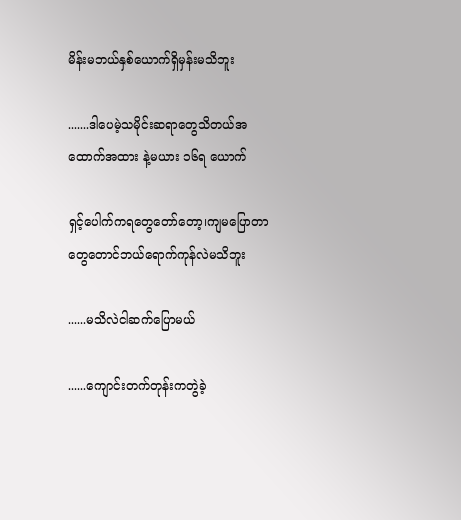မိန်းမဘယ်နှစ်ယောက်ရှိမှန်းမသိဘူး

.......ဒါပေမဲ့သမိုင်းဆရာတွေသိတယ်အထောက်အထား နဲ့မယား ၁၆ရ ယောက်

ရှင့်ပေါက်ကရတွေတော်တော့၊ကျမပြောတာတွေတောင်ဘယ်ရောက်ကုန်လဲမသိဘူး

......မသိလဲငါဆက်ပြောမယ်

......ကျောင်းတက်တုန်းကတွဲခဲ့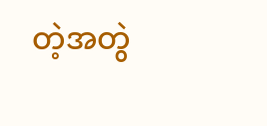တဲ့အတွဲ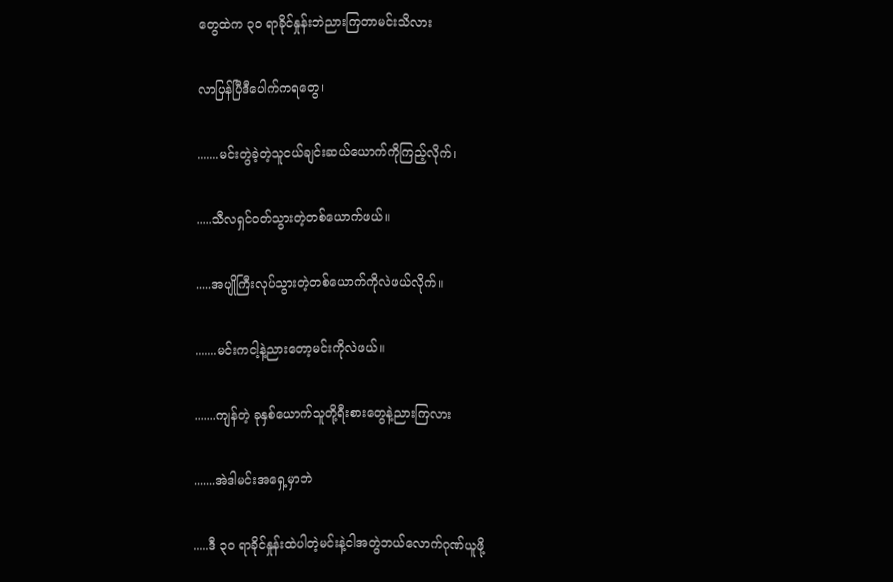တွေထဲက ၃၀ ရာခိုင်နှုန်းဘဲညားကြတာမင်းသိလား

လာပြန်ပြီဒီပေါက်ကရတွေ၊

.......မင်းတွဲခဲ့တဲ့သူငယ်ချင်းဆယ်ယောက်ကိုကြည့်လိုက်၊

.....သီလရှင်ဝတ်သွားတဲ့တစ်ယောက်ဖယ်။

.....အပျိုကြီးလုပ်သွားတဲ့တစ်ယောက်ကိုလဲဖယ်လိုက်။

.......မင်းကငါ့နဲ့ညားတော့မင်းကိုလဲဖယ်။

.......ကျန်တဲ့ ခုနှစ်ယောက်သူတို့ရီးစားတွေနဲ့ညားကြလား

.......အဲဒါမင်းအရှေ့မှာဘဲ

.....ဒီ ၃၀ ရာခိုင်နှုန်းထဲပါတဲ့မင်းနဲ့ငါအတွဲဘယ်လောက်ဂုဏ်ယူဖို့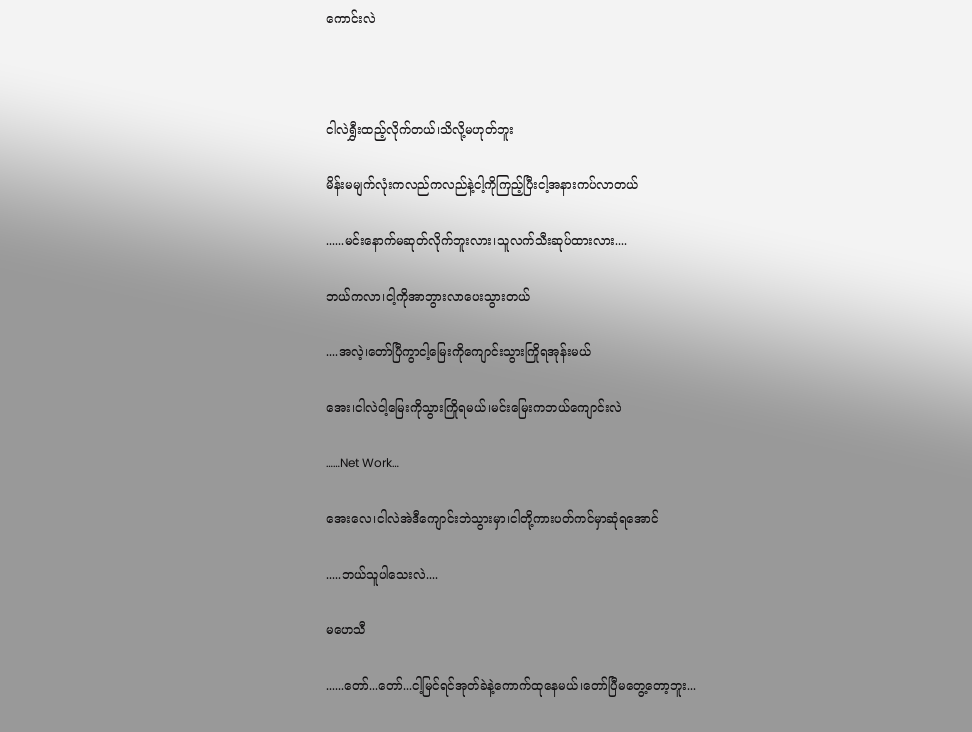ကောင်းလဲ



ငါလဲရွှီးထည့်လိုက်တယ်၊သိလို့မဟုတ်ဘူး

မိန်းမမျက်လုံးကလည်ကလည်နဲ့ငါ့ကိုကြည့်ပြီးငါ့အနားကပ်လာတယ်

......မင်းနောက်မဆုတ်လိုက်ဘူးလား၊သူလက်သီးဆုပ်ထားလား....

ဘယ်ကလာ၊ငါ့ကိုအာဘွားလာပေးသွားတယ်

....အလဲ့၊တော်ပြီကွာငါ့မြေးကိုကျောင်းသွားကြိုရအုန်းမယ်

အေး၊ငါလဲငါ့မြေးကိုသွားကြိုရမယ်၊မင်းမြေးကဘယ်ကျောင်းလဲ

……Net Work…

အေးလေ၊ငါလဲအဲဒီကျောင်းဘဲသွားမှာ၊ငါတို့ကားပတ်ကင်မှာဆုံရအောင်

.....ဘယ်သူပါသေးလဲ....

မဟေသီ

......တော်...တော်...ငါ့မြင်ရင်အုတ်ခဲနဲ့ကောက်ထုနေမယ်၊တော်ပြီမတွေ့တော့ဘူး...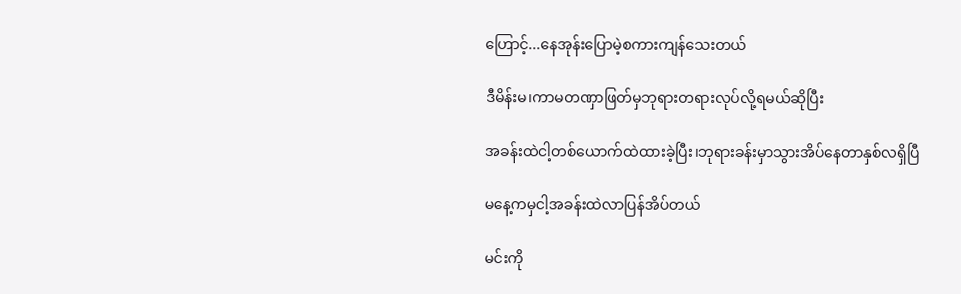ဟြောင့်...နေအုန်းပြောမဲ့စကားကျန်သေးတယ်

ဒီမိန်းမ၊ကာမတဏှာဖြတ်မှဘုရားတရားလုပ်လို့ရမယ်ဆိုပြီး

အခန်းထဲငါ့တစ်ယောက်ထဲထားခဲ့ပြီး၊ဘုရားခန်းမှာသွားအိပ်နေတာနှစ်လရှိပြီ

မနေ့ကမှငါ့အခန်းထဲလာပြန်အိပ်တယ်

မင်းကို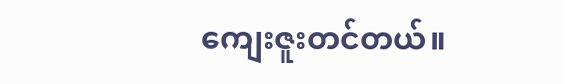ကျေးဇူးတင်တယ်။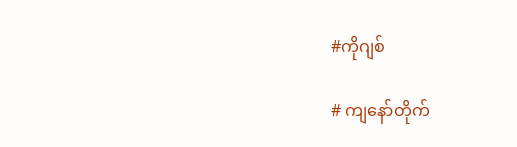#ကိုဂျစ်

# ကျနော်တိုက်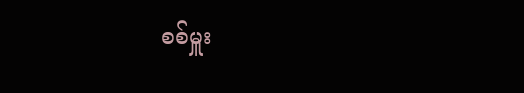စစ်မှူး